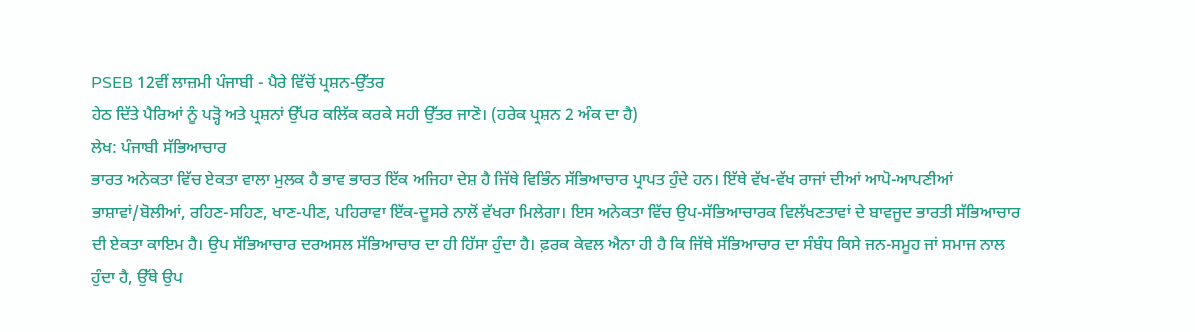PSEB 12ਵੀਂ ਲਾਜ਼ਮੀ ਪੰਜਾਬੀ - ਪੈਰੇ ਵਿੱਚੋਂ ਪ੍ਰਸ਼ਨ-ਉੱਤਰ
ਹੇਠ ਦਿੱਤੇ ਪੈਰਿਆਂ ਨੂੰ ਪੜ੍ਹੋ ਅਤੇ ਪ੍ਰਸ਼ਨਾਂ ਉੱਪਰ ਕਲਿੱਕ ਕਰਕੇ ਸਹੀ ਉੱਤਰ ਜਾਣੋ। (ਹਰੇਕ ਪ੍ਰਸ਼ਨ 2 ਅੰਕ ਦਾ ਹੈ)
ਲੇਖ: ਪੰਜਾਬੀ ਸੱਭਿਆਚਾਰ
ਭਾਰਤ ਅਨੇਕਤਾ ਵਿੱਚ ਏਕਤਾ ਵਾਲਾ ਮੁਲਕ ਹੈ ਭਾਵ ਭਾਰਤ ਇੱਕ ਅਜਿਹਾ ਦੇਸ਼ ਹੈ ਜਿੱਥੇ ਵਿਭਿੰਨ ਸੱਭਿਆਚਾਰ ਪ੍ਰਾਪਤ ਹੁੰਦੇ ਹਨ। ਇੱਥੇ ਵੱਖ-ਵੱਖ ਰਾਜਾਂ ਦੀਆਂ ਆਪੋ-ਆਪਣੀਆਂ ਭਾਸ਼ਾਵਾਂ/ਬੋਲੀਆਂ, ਰਹਿਣ-ਸਹਿਣ, ਖਾਣ-ਪੀਣ, ਪਹਿਰਾਵਾ ਇੱਕ-ਦੂਸਰੇ ਨਾਲੋਂ ਵੱਖਰਾ ਮਿਲੇਗਾ। ਇਸ ਅਨੇਕਤਾ ਵਿੱਚ ਉਪ-ਸੱਭਿਆਚਾਰਕ ਵਿਲੱਖਣਤਾਵਾਂ ਦੇ ਬਾਵਜੂਦ ਭਾਰਤੀ ਸੱਭਿਆਚਾਰ ਦੀ ਏਕਤਾ ਕਾਇਮ ਹੈ। ਉਪ ਸੱਭਿਆਚਾਰ ਦਰਅਸਲ ਸੱਭਿਆਚਾਰ ਦਾ ਹੀ ਹਿੱਸਾ ਹੁੰਦਾ ਹੈ। ਫ਼ਰਕ ਕੇਵਲ ਐਨਾ ਹੀ ਹੈ ਕਿ ਜਿੱਥੇ ਸੱਭਿਆਚਾਰ ਦਾ ਸੰਬੰਧ ਕਿਸੇ ਜਨ-ਸਮੂਹ ਜਾਂ ਸਮਾਜ ਨਾਲ ਹੁੰਦਾ ਹੈ, ਉੱਥੇ ਉਪ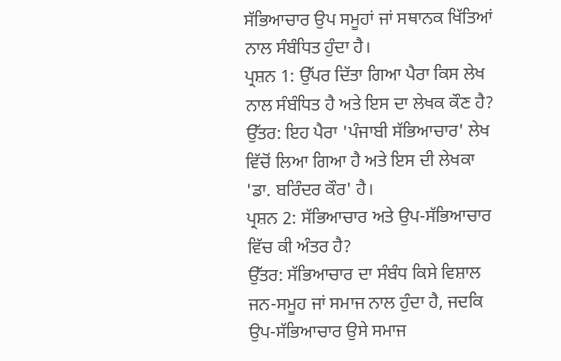ਸੱਭਿਆਚਾਰ ਉਪ ਸਮੂਹਾਂ ਜਾਂ ਸਥਾਨਕ ਖਿੱਤਿਆਂ ਨਾਲ ਸੰਬੰਧਿਤ ਹੁੰਦਾ ਹੈ।
ਪ੍ਰਸ਼ਨ 1: ਉੱਪਰ ਦਿੱਤਾ ਗਿਆ ਪੈਰਾ ਕਿਸ ਲੇਖ ਨਾਲ ਸੰਬੰਧਿਤ ਹੈ ਅਤੇ ਇਸ ਦਾ ਲੇਖਕ ਕੌਣ ਹੈ?
ਉੱਤਰ: ਇਹ ਪੈਰਾ 'ਪੰਜਾਬੀ ਸੱਭਿਆਚਾਰ' ਲੇਖ ਵਿੱਚੋਂ ਲਿਆ ਗਿਆ ਹੈ ਅਤੇ ਇਸ ਦੀ ਲੇਖਕਾ 'ਡਾ. ਬਰਿੰਦਰ ਕੌਰ' ਹੈ।
ਪ੍ਰਸ਼ਨ 2: ਸੱਭਿਆਚਾਰ ਅਤੇ ਉਪ-ਸੱਭਿਆਚਾਰ ਵਿੱਚ ਕੀ ਅੰਤਰ ਹੈ?
ਉੱਤਰ: ਸੱਭਿਆਚਾਰ ਦਾ ਸੰਬੰਧ ਕਿਸੇ ਵਿਸ਼ਾਲ ਜਨ-ਸਮੂਹ ਜਾਂ ਸਮਾਜ ਨਾਲ ਹੁੰਦਾ ਹੈ, ਜਦਕਿ ਉਪ-ਸੱਭਿਆਚਾਰ ਉਸੇ ਸਮਾਜ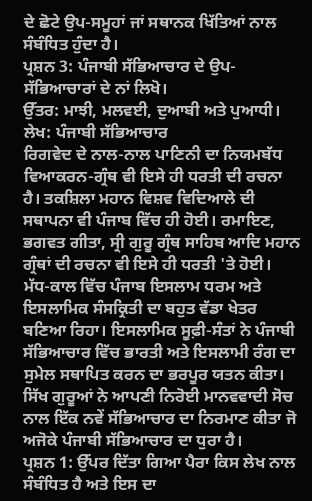ਦੇ ਛੋਟੇ ਉਪ-ਸਮੂਹਾਂ ਜਾਂ ਸਥਾਨਕ ਖਿੱਤਿਆਂ ਨਾਲ ਸੰਬੰਧਿਤ ਹੁੰਦਾ ਹੈ।
ਪ੍ਰਸ਼ਨ 3: ਪੰਜਾਬੀ ਸੱਭਿਆਚਾਰ ਦੇ ਉਪ-ਸੱਭਿਆਚਾਰਾਂ ਦੇ ਨਾਂ ਲਿਖੋ।
ਉੱਤਰ: ਮਾਝੀ, ਮਲਵਈ, ਦੁਆਬੀ ਅਤੇ ਪੁਆਧੀ।
ਲੇਖ: ਪੰਜਾਬੀ ਸੱਭਿਆਚਾਰ
ਰਿਗਵੇਦ ਦੇ ਨਾਲ-ਨਾਲ ਪਾਣਿਨੀ ਦਾ ਨਿਯਮਬੱਧ ਵਿਆਕਰਨ-ਗ੍ਰੰਥ ਵੀ ਇਸੇ ਹੀ ਧਰਤੀ ਦੀ ਰਚਨਾ ਹੈ। ਤਕਸ਼ਿਲਾ ਮਹਾਨ ਵਿਸ਼ਵ ਵਿਦਿਆਲੇ ਦੀ ਸਥਾਪਨਾ ਵੀ ਪੰਜਾਬ ਵਿੱਚ ਹੀ ਹੋਈ। ਰਮਾਇਣ, ਭਗਵਤ ਗੀਤਾ, ਸ੍ਰੀ ਗੁਰੂ ਗ੍ਰੰਥ ਸਾਹਿਬ ਆਦਿ ਮਹਾਨ ਗ੍ਰੰਥਾਂ ਦੀ ਰਚਨਾ ਵੀ ਇਸੇ ਹੀ ਧਰਤੀ 'ਤੇ ਹੋਈ। ਮੱਧ-ਕਾਲ ਵਿੱਚ ਪੰਜਾਬ ਇਸਲਾਮ ਧਰਮ ਅਤੇ ਇਸਲਾਮਿਕ ਸੰਸਕ੍ਰਿਤੀ ਦਾ ਬਹੁਤ ਵੱਡਾ ਖੇਤਰ ਬਣਿਆ ਰਿਹਾ। ਇਸਲਾਮਿਕ ਸੂਫ਼ੀ-ਸੰਤਾਂ ਨੇ ਪੰਜਾਬੀ ਸੱਭਿਆਚਾਰ ਵਿੱਚ ਭਾਰਤੀ ਅਤੇ ਇਸਲਾਮੀ ਰੰਗ ਦਾ ਸੁਮੇਲ ਸਥਾਪਿਤ ਕਰਨ ਦਾ ਭਰਪੂਰ ਯਤਨ ਕੀਤਾ। ਸਿੱਖ ਗੁਰੂਆਂ ਨੇ ਆਪਣੀ ਨਿਰੋਈ ਮਾਨਵਵਾਦੀ ਸੋਚ ਨਾਲ ਇੱਕ ਨਵੇਂ ਸੱਭਿਆਚਾਰ ਦਾ ਨਿਰਮਾਣ ਕੀਤਾ ਜੋ ਅਜੋਕੇ ਪੰਜਾਬੀ ਸੱਭਿਆਚਾਰ ਦਾ ਧੁਰਾ ਹੈ।
ਪ੍ਰਸ਼ਨ 1: ਉੱਪਰ ਦਿੱਤਾ ਗਿਆ ਪੈਰਾ ਕਿਸ ਲੇਖ ਨਾਲ ਸੰਬੰਧਿਤ ਹੈ ਅਤੇ ਇਸ ਦਾ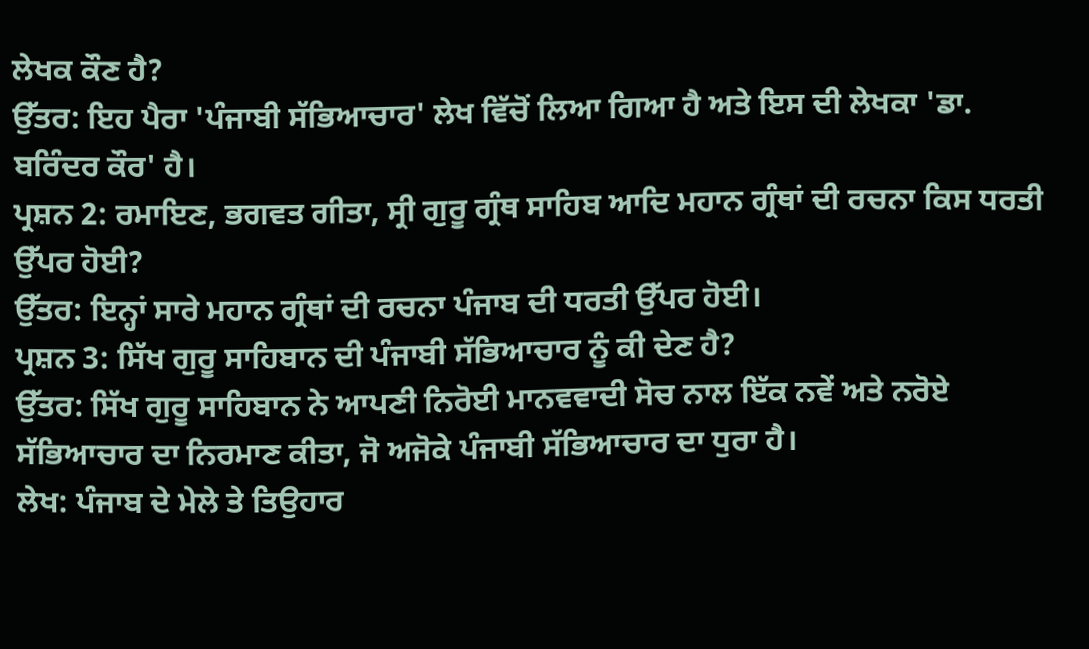ਲੇਖਕ ਕੌਣ ਹੈ?
ਉੱਤਰ: ਇਹ ਪੈਰਾ 'ਪੰਜਾਬੀ ਸੱਭਿਆਚਾਰ' ਲੇਖ ਵਿੱਚੋਂ ਲਿਆ ਗਿਆ ਹੈ ਅਤੇ ਇਸ ਦੀ ਲੇਖਕਾ 'ਡਾ. ਬਰਿੰਦਰ ਕੌਰ' ਹੈ।
ਪ੍ਰਸ਼ਨ 2: ਰਮਾਇਣ, ਭਗਵਤ ਗੀਤਾ, ਸ੍ਰੀ ਗੁਰੂ ਗ੍ਰੰਥ ਸਾਹਿਬ ਆਦਿ ਮਹਾਨ ਗ੍ਰੰਥਾਂ ਦੀ ਰਚਨਾ ਕਿਸ ਧਰਤੀ ਉੱਪਰ ਹੋਈ?
ਉੱਤਰ: ਇਨ੍ਹਾਂ ਸਾਰੇ ਮਹਾਨ ਗ੍ਰੰਥਾਂ ਦੀ ਰਚਨਾ ਪੰਜਾਬ ਦੀ ਧਰਤੀ ਉੱਪਰ ਹੋਈ।
ਪ੍ਰਸ਼ਨ 3: ਸਿੱਖ ਗੁਰੂ ਸਾਹਿਬਾਨ ਦੀ ਪੰਜਾਬੀ ਸੱਭਿਆਚਾਰ ਨੂੰ ਕੀ ਦੇਣ ਹੈ?
ਉੱਤਰ: ਸਿੱਖ ਗੁਰੂ ਸਾਹਿਬਾਨ ਨੇ ਆਪਣੀ ਨਿਰੋਈ ਮਾਨਵਵਾਦੀ ਸੋਚ ਨਾਲ ਇੱਕ ਨਵੇਂ ਅਤੇ ਨਰੋਏ ਸੱਭਿਆਚਾਰ ਦਾ ਨਿਰਮਾਣ ਕੀਤਾ, ਜੋ ਅਜੋਕੇ ਪੰਜਾਬੀ ਸੱਭਿਆਚਾਰ ਦਾ ਧੁਰਾ ਹੈ।
ਲੇਖ: ਪੰਜਾਬ ਦੇ ਮੇਲੇ ਤੇ ਤਿਉਹਾਰ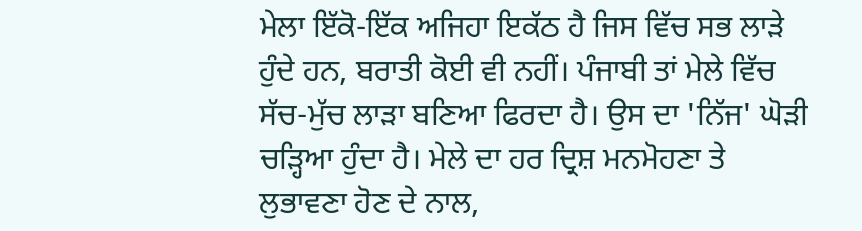ਮੇਲਾ ਇੱਕੋ-ਇੱਕ ਅਜਿਹਾ ਇਕੱਠ ਹੈ ਜਿਸ ਵਿੱਚ ਸਭ ਲਾੜੇ ਹੁੰਦੇ ਹਨ, ਬਰਾਤੀ ਕੋਈ ਵੀ ਨਹੀਂ। ਪੰਜਾਬੀ ਤਾਂ ਮੇਲੇ ਵਿੱਚ ਸੱਚ-ਮੁੱਚ ਲਾੜਾ ਬਣਿਆ ਫਿਰਦਾ ਹੈ। ਉਸ ਦਾ 'ਨਿੱਜ' ਘੋੜੀ ਚੜ੍ਹਿਆ ਹੁੰਦਾ ਹੈ। ਮੇਲੇ ਦਾ ਹਰ ਦ੍ਰਿਸ਼ ਮਨਮੋਹਣਾ ਤੇ ਲੁਭਾਵਣਾ ਹੋਣ ਦੇ ਨਾਲ,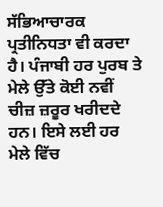ਸੱਭਿਆਚਾਰਕ ਪ੍ਰਤੀਨਿਧਤਾ ਵੀ ਕਰਦਾ ਹੈ। ਪੰਜਾਬੀ ਹਰ ਪੁਰਬ ਤੇ ਮੇਲੇ ਉੱਤੇ ਕੋਈ ਨਵੀਂ ਚੀਜ਼ ਜ਼ਰੂਰ ਖਰੀਦਦੇ ਹਨ। ਇਸੇ ਲਈ ਹਰ ਮੇਲੇ ਵਿੱਚ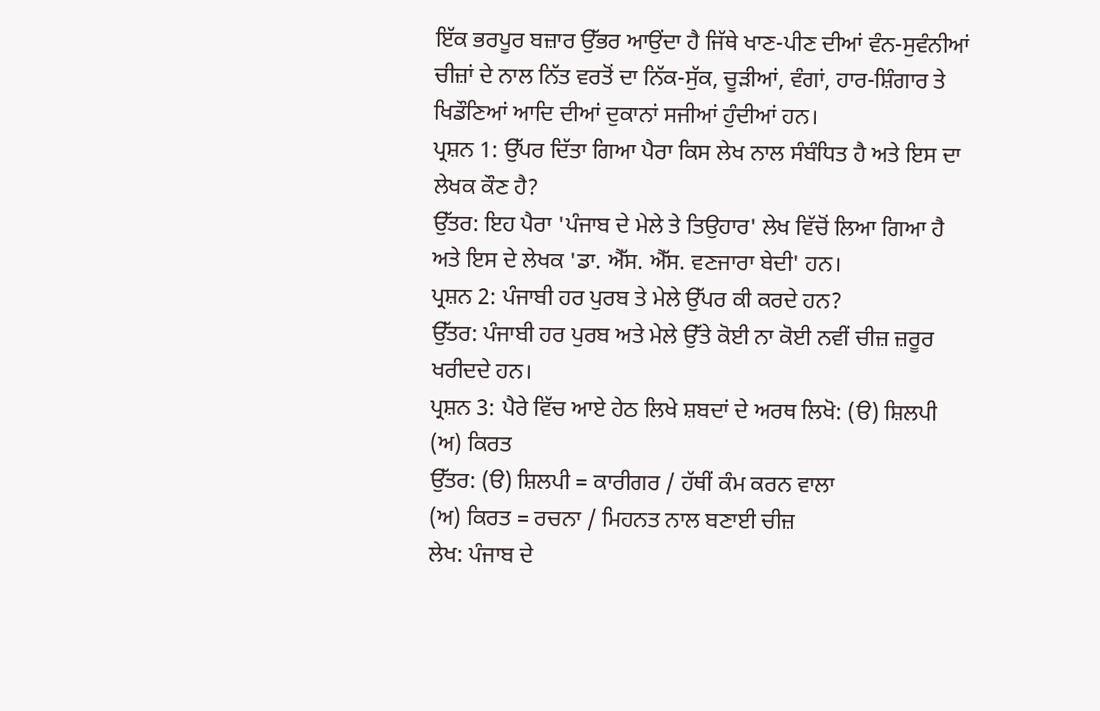ਇੱਕ ਭਰਪੂਰ ਬਜ਼ਾਰ ਉੱਭਰ ਆਉਂਦਾ ਹੈ ਜਿੱਥੇ ਖਾਣ-ਪੀਣ ਦੀਆਂ ਵੰਨ-ਸੁਵੰਨੀਆਂ ਚੀਜ਼ਾਂ ਦੇ ਨਾਲ ਨਿੱਤ ਵਰਤੋਂ ਦਾ ਨਿੱਕ-ਸੁੱਕ, ਚੂੜੀਆਂ, ਵੰਗਾਂ, ਹਾਰ-ਸ਼ਿੰਗਾਰ ਤੇ ਖਿਡੌਣਿਆਂ ਆਦਿ ਦੀਆਂ ਦੁਕਾਨਾਂ ਸਜੀਆਂ ਹੁੰਦੀਆਂ ਹਨ।
ਪ੍ਰਸ਼ਨ 1: ਉੱਪਰ ਦਿੱਤਾ ਗਿਆ ਪੈਰਾ ਕਿਸ ਲੇਖ ਨਾਲ ਸੰਬੰਧਿਤ ਹੈ ਅਤੇ ਇਸ ਦਾ ਲੇਖਕ ਕੌਣ ਹੈ?
ਉੱਤਰ: ਇਹ ਪੈਰਾ 'ਪੰਜਾਬ ਦੇ ਮੇਲੇ ਤੇ ਤਿਉਹਾਰ' ਲੇਖ ਵਿੱਚੋਂ ਲਿਆ ਗਿਆ ਹੈ ਅਤੇ ਇਸ ਦੇ ਲੇਖਕ 'ਡਾ. ਐੱਸ. ਐੱਸ. ਵਣਜਾਰਾ ਬੇਦੀ' ਹਨ।
ਪ੍ਰਸ਼ਨ 2: ਪੰਜਾਬੀ ਹਰ ਪੁਰਬ ਤੇ ਮੇਲੇ ਉੱਪਰ ਕੀ ਕਰਦੇ ਹਨ?
ਉੱਤਰ: ਪੰਜਾਬੀ ਹਰ ਪੁਰਬ ਅਤੇ ਮੇਲੇ ਉੱਤੇ ਕੋਈ ਨਾ ਕੋਈ ਨਵੀਂ ਚੀਜ਼ ਜ਼ਰੂਰ ਖਰੀਦਦੇ ਹਨ।
ਪ੍ਰਸ਼ਨ 3: ਪੈਰੇ ਵਿੱਚ ਆਏ ਹੇਠ ਲਿਖੇ ਸ਼ਬਦਾਂ ਦੇ ਅਰਥ ਲਿਖੋ: (ੳ) ਸ਼ਿਲਪੀ (ਅ) ਕਿਰਤ
ਉੱਤਰ: (ੳ) ਸ਼ਿਲਪੀ = ਕਾਰੀਗਰ / ਹੱਥੀਂ ਕੰਮ ਕਰਨ ਵਾਲਾ
(ਅ) ਕਿਰਤ = ਰਚਨਾ / ਮਿਹਨਤ ਨਾਲ ਬਣਾਈ ਚੀਜ਼
ਲੇਖ: ਪੰਜਾਬ ਦੇ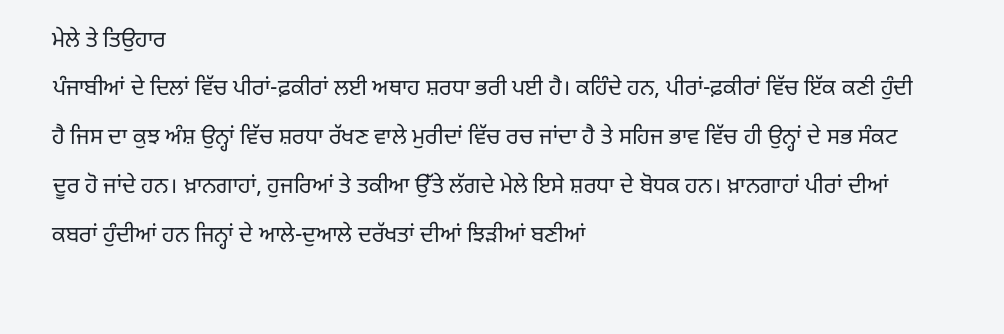ਮੇਲੇ ਤੇ ਤਿਉਹਾਰ
ਪੰਜਾਬੀਆਂ ਦੇ ਦਿਲਾਂ ਵਿੱਚ ਪੀਰਾਂ-ਫ਼ਕੀਰਾਂ ਲਈ ਅਥਾਹ ਸ਼ਰਧਾ ਭਰੀ ਪਈ ਹੈ। ਕਹਿੰਦੇ ਹਨ, ਪੀਰਾਂ-ਫ਼ਕੀਰਾਂ ਵਿੱਚ ਇੱਕ ਕਣੀ ਹੁੰਦੀ ਹੈ ਜਿਸ ਦਾ ਕੁਝ ਅੰਸ਼ ਉਨ੍ਹਾਂ ਵਿੱਚ ਸ਼ਰਧਾ ਰੱਖਣ ਵਾਲੇ ਮੁਰੀਦਾਂ ਵਿੱਚ ਰਚ ਜਾਂਦਾ ਹੈ ਤੇ ਸਹਿਜ ਭਾਵ ਵਿੱਚ ਹੀ ਉਨ੍ਹਾਂ ਦੇ ਸਭ ਸੰਕਟ ਦੂਰ ਹੋ ਜਾਂਦੇ ਹਨ। ਖ਼ਾਨਗਾਹਾਂ, ਹੁਜਰਿਆਂ ਤੇ ਤਕੀਆ ਉੱਤੇ ਲੱਗਦੇ ਮੇਲੇ ਇਸੇ ਸ਼ਰਧਾ ਦੇ ਬੋਧਕ ਹਨ। ਖ਼ਾਨਗਾਹਾਂ ਪੀਰਾਂ ਦੀਆਂ ਕਬਰਾਂ ਹੁੰਦੀਆਂ ਹਨ ਜਿਨ੍ਹਾਂ ਦੇ ਆਲੇ-ਦੁਆਲੇ ਦਰੱਖਤਾਂ ਦੀਆਂ ਝਿੜੀਆਂ ਬਣੀਆਂ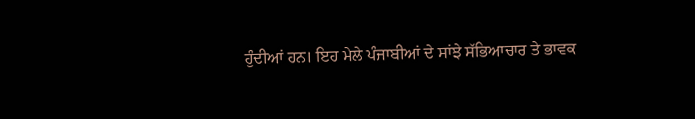ਹੁੰਦੀਆਂ ਹਨ। ਇਹ ਮੇਲੇ ਪੰਜਾਬੀਆਂ ਦੇ ਸਾਂਝੇ ਸੱਭਿਆਚਾਰ ਤੇ ਭਾਵਕ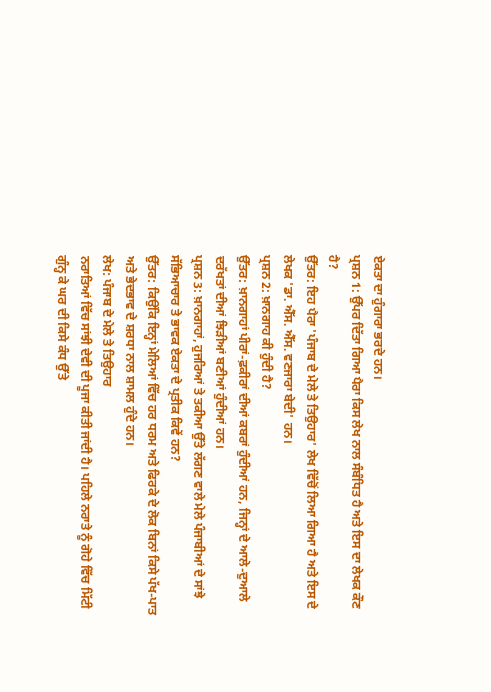ਏਕਤਾ ਦਾ ਹੁੰਗਾਰਾ ਭਰਦੇ ਹਨ।
ਪ੍ਰਸ਼ਨ 1: ਉੱਪਰ ਦਿੱਤਾ ਗਿਆ ਪੈਰਾ ਕਿਸ ਲੇਖ ਨਾਲ ਸੰਬੰਧਿਤ ਹੈ ਅਤੇ ਇਸ ਦਾ ਲੇਖਕ ਕੌਣ ਹੈ?
ਉੱਤਰ: ਇਹ ਪੈਰਾ 'ਪੰਜਾਬ ਦੇ ਮੇਲੇ ਤੇ ਤਿਉਹਾਰ' ਲੇਖ ਵਿੱਚੋਂ ਲਿਆ ਗਿਆ ਹੈ ਅਤੇ ਇਸ ਦੇ ਲੇਖਕ 'ਡਾ. ਐੱਸ. ਐੱਸ. ਵਣਜਾਰਾ ਬੇਦੀ' ਹਨ।
ਪ੍ਰਸ਼ਨ 2: ਖ਼ਾਨਗਾਹ ਕੀ ਹੁੰਦੀ ਹੈ?
ਉੱਤਰ: ਖ਼ਾਨਗਾਹਾਂ ਪੀਰਾਂ-ਫ਼ਕੀਰਾਂ ਦੀਆਂ ਕਬਰਾਂ ਹੁੰਦੀਆਂ ਹਨ, ਜਿਨ੍ਹਾਂ ਦੇ ਆਲੇ-ਦੁਆਲੇ ਦਰੱਖਤਾਂ ਦੀਆਂ ਝਿੜੀਆਂ ਬਣੀਆਂ ਹੁੰਦੀਆਂ ਹਨ।
ਪ੍ਰਸ਼ਨ 3: ਖ਼ਾਨਗਾਹਾਂ, ਹੁਜਰਿਆਂ ਤੇ ਤਕੀਆ ਉੱਤੇ ਲੱਗਣ ਵਾਲੇ ਮੇਲੇ ਪੰਜਾਬੀਆਂ ਦੇ ਸਾਂਝੇ ਸੱਭਿਆਚਾਰ ਤੇ ਭਾਵਕ ਏਕਤਾ ਦੇ ਪ੍ਰਤੀਕ ਕਿਵੇਂ ਹਨ?
ਉੱਤਰ: ਕਿਉਂਕਿ ਇਨ੍ਹਾਂ ਮੇਲਿਆਂ ਵਿੱਚ ਹਰ ਧਰਮ ਅਤੇ ਫਿਰਕੇ ਦੇ ਲੋਕ ਬਿਨਾਂ ਕਿਸੇ ਪੱਖ-ਪਾਤ ਅਤੇ ਭੇਦਭਾਵ ਦੇ ਸ਼ਰਧਾ ਨਾਲ ਸ਼ਾਮਲ ਹੁੰਦੇ ਹਨ।
ਲੇਖ: ਪੰਜਾਬ ਦੇ ਮੇਲੇ ਤੇ ਤਿਉਹਾਰ
ਨਰਾਤਿਆਂ ਵਿੱਚ ਸਾਂਝੀ ਦੇਵੀ ਦੀ ਪੂਜਾ ਕੀਤੀ ਜਾਂਦੀ ਹੈ। ਪਹਿਲੇ ਨਰਾਤੇ ਨੂੰ ਗੋਹੇ ਵਿੱਚ ਮਿੱਟੀ ਗੁੰਨ੍ਹ ਕੇ ਘਰ ਦੀ ਕਿਸੇ ਕੰਧ ਉੱਤੇ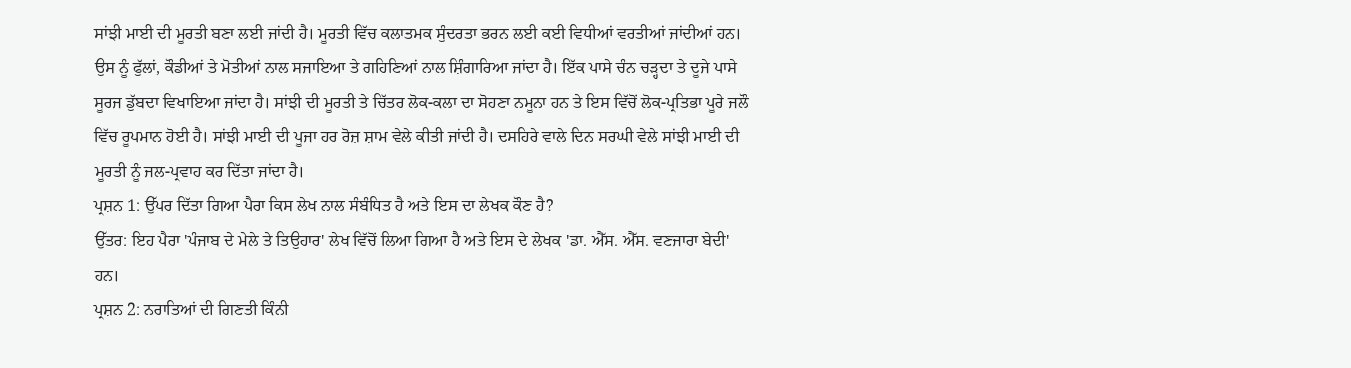ਸਾਂਝੀ ਮਾਈ ਦੀ ਮੂਰਤੀ ਬਣਾ ਲਈ ਜਾਂਦੀ ਹੈ। ਮੂਰਤੀ ਵਿੱਚ ਕਲਾਤਮਕ ਸੁੰਦਰਤਾ ਭਰਨ ਲਈ ਕਈ ਵਿਧੀਆਂ ਵਰਤੀਆਂ ਜਾਂਦੀਆਂ ਹਨ। ਉਸ ਨੂੰ ਫੁੱਲਾਂ, ਕੌਡੀਆਂ ਤੇ ਮੋਤੀਆਂ ਨਾਲ ਸਜਾਇਆ ਤੇ ਗਹਿਣਿਆਂ ਨਾਲ ਸ਼ਿੰਗਾਰਿਆ ਜਾਂਦਾ ਹੈ। ਇੱਕ ਪਾਸੇ ਚੰਨ ਚੜ੍ਹਦਾ ਤੇ ਦੂਜੇ ਪਾਸੇ ਸੂਰਜ ਡੁੱਬਦਾ ਵਿਖਾਇਆ ਜਾਂਦਾ ਹੈ। ਸਾਂਝੀ ਦੀ ਮੂਰਤੀ ਤੇ ਚਿੱਤਰ ਲੋਕ-ਕਲਾ ਦਾ ਸੋਹਣਾ ਨਮੂਨਾ ਹਨ ਤੇ ਇਸ ਵਿੱਚੋਂ ਲੋਕ-ਪ੍ਰਤਿਭਾ ਪੂਰੇ ਜਲੌ ਵਿੱਚ ਰੂਪਮਾਨ ਹੋਈ ਹੈ। ਸਾਂਝੀ ਮਾਈ ਦੀ ਪੂਜਾ ਹਰ ਰੋਜ਼ ਸ਼ਾਮ ਵੇਲੇ ਕੀਤੀ ਜਾਂਦੀ ਹੈ। ਦਸਹਿਰੇ ਵਾਲੇ ਦਿਨ ਸਰਘੀ ਵੇਲੇ ਸਾਂਝੀ ਮਾਈ ਦੀ ਮੂਰਤੀ ਨੂੰ ਜਲ-ਪ੍ਰਵਾਹ ਕਰ ਦਿੱਤਾ ਜਾਂਦਾ ਹੈ।
ਪ੍ਰਸ਼ਨ 1: ਉੱਪਰ ਦਿੱਤਾ ਗਿਆ ਪੈਰਾ ਕਿਸ ਲੇਖ ਨਾਲ ਸੰਬੰਧਿਤ ਹੈ ਅਤੇ ਇਸ ਦਾ ਲੇਖਕ ਕੌਣ ਹੈ?
ਉੱਤਰ: ਇਹ ਪੈਰਾ 'ਪੰਜਾਬ ਦੇ ਮੇਲੇ ਤੇ ਤਿਉਹਾਰ' ਲੇਖ ਵਿੱਚੋਂ ਲਿਆ ਗਿਆ ਹੈ ਅਤੇ ਇਸ ਦੇ ਲੇਖਕ 'ਡਾ. ਐੱਸ. ਐੱਸ. ਵਣਜਾਰਾ ਬੇਦੀ' ਹਨ।
ਪ੍ਰਸ਼ਨ 2: ਨਰਾਤਿਆਂ ਦੀ ਗਿਣਤੀ ਕਿੰਨੀ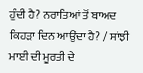ਹੁੰਦੀ ਹੈ? ਨਰਾਤਿਆਂ ਤੋਂ ਬਾਅਦ ਕਿਹੜਾ ਦਿਨ ਆਉਂਦਾ ਹੈ? / ਸਾਂਝੀ ਮਾਈ ਦੀ ਮੂਰਤੀ ਦੇ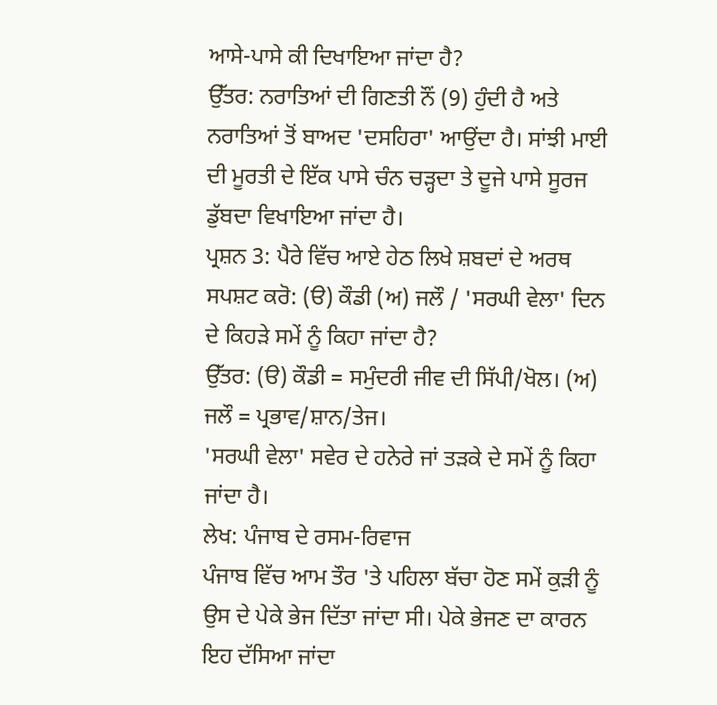ਆਸੇ-ਪਾਸੇ ਕੀ ਦਿਖਾਇਆ ਜਾਂਦਾ ਹੈ?
ਉੱਤਰ: ਨਰਾਤਿਆਂ ਦੀ ਗਿਣਤੀ ਨੌਂ (9) ਹੁੰਦੀ ਹੈ ਅਤੇ ਨਰਾਤਿਆਂ ਤੋਂ ਬਾਅਦ 'ਦਸਹਿਰਾ' ਆਉਂਦਾ ਹੈ। ਸਾਂਝੀ ਮਾਈ ਦੀ ਮੂਰਤੀ ਦੇ ਇੱਕ ਪਾਸੇ ਚੰਨ ਚੜ੍ਹਦਾ ਤੇ ਦੂਜੇ ਪਾਸੇ ਸੂਰਜ ਡੁੱਬਦਾ ਵਿਖਾਇਆ ਜਾਂਦਾ ਹੈ।
ਪ੍ਰਸ਼ਨ 3: ਪੈਰੇ ਵਿੱਚ ਆਏ ਹੇਠ ਲਿਖੇ ਸ਼ਬਦਾਂ ਦੇ ਅਰਥ ਸਪਸ਼ਟ ਕਰੋ: (ੳ) ਕੌਡੀ (ਅ) ਜਲੌ / 'ਸਰਘੀ ਵੇਲਾ' ਦਿਨ ਦੇ ਕਿਹੜੇ ਸਮੇਂ ਨੂੰ ਕਿਹਾ ਜਾਂਦਾ ਹੈ?
ਉੱਤਰ: (ੳ) ਕੌਡੀ = ਸਮੁੰਦਰੀ ਜੀਵ ਦੀ ਸਿੱਪੀ/ਖੋਲ। (ਅ) ਜਲੌ = ਪ੍ਰਭਾਵ/ਸ਼ਾਨ/ਤੇਜ।
'ਸਰਘੀ ਵੇਲਾ' ਸਵੇਰ ਦੇ ਹਨੇਰੇ ਜਾਂ ਤੜਕੇ ਦੇ ਸਮੇਂ ਨੂੰ ਕਿਹਾ ਜਾਂਦਾ ਹੈ।
ਲੇਖ: ਪੰਜਾਬ ਦੇ ਰਸਮ-ਰਿਵਾਜ
ਪੰਜਾਬ ਵਿੱਚ ਆਮ ਤੌਰ 'ਤੇ ਪਹਿਲਾ ਬੱਚਾ ਹੋਣ ਸਮੇਂ ਕੁੜੀ ਨੂੰ ਉਸ ਦੇ ਪੇਕੇ ਭੇਜ ਦਿੱਤਾ ਜਾਂਦਾ ਸੀ। ਪੇਕੇ ਭੇਜਣ ਦਾ ਕਾਰਨ ਇਹ ਦੱਸਿਆ ਜਾਂਦਾ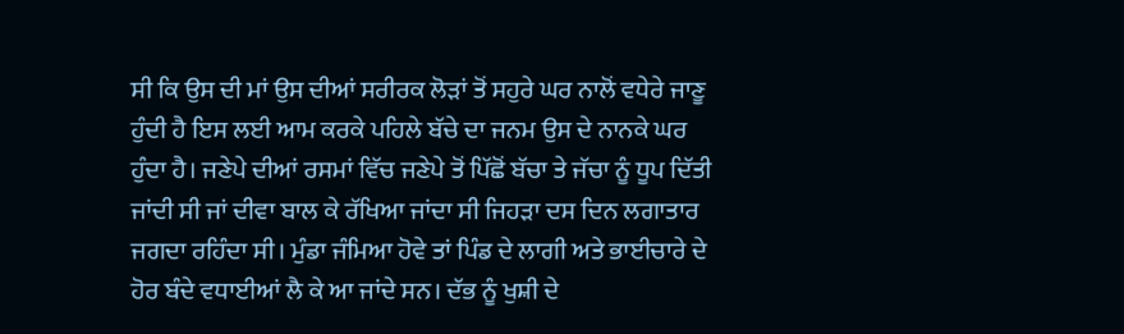ਸੀ ਕਿ ਉਸ ਦੀ ਮਾਂ ਉਸ ਦੀਆਂ ਸਰੀਰਕ ਲੋੜਾਂ ਤੋਂ ਸਹੁਰੇ ਘਰ ਨਾਲੋਂ ਵਧੇਰੇ ਜਾਣੂ ਹੁੰਦੀ ਹੈ ਇਸ ਲਈ ਆਮ ਕਰਕੇ ਪਹਿਲੇ ਬੱਚੇ ਦਾ ਜਨਮ ਉਸ ਦੇ ਨਾਨਕੇ ਘਰ ਹੁੰਦਾ ਹੈ। ਜਣੇਪੇ ਦੀਆਂ ਰਸਮਾਂ ਵਿੱਚ ਜਣੇਪੇ ਤੋਂ ਪਿੱਛੋਂ ਬੱਚਾ ਤੇ ਜੱਚਾ ਨੂੰ ਧੂਪ ਦਿੱਤੀ ਜਾਂਦੀ ਸੀ ਜਾਂ ਦੀਵਾ ਬਾਲ ਕੇ ਰੱਖਿਆ ਜਾਂਦਾ ਸੀ ਜਿਹੜਾ ਦਸ ਦਿਨ ਲਗਾਤਾਰ ਜਗਦਾ ਰਹਿੰਦਾ ਸੀ। ਮੁੰਡਾ ਜੰਮਿਆ ਹੋਵੇ ਤਾਂ ਪਿੰਡ ਦੇ ਲਾਗੀ ਅਤੇ ਭਾਈਚਾਰੇ ਦੇ ਹੋਰ ਬੰਦੇ ਵਧਾਈਆਂ ਲੈ ਕੇ ਆ ਜਾਂਦੇ ਸਨ। ਦੱਭ ਨੂੰ ਖੁਸ਼ੀ ਦੇ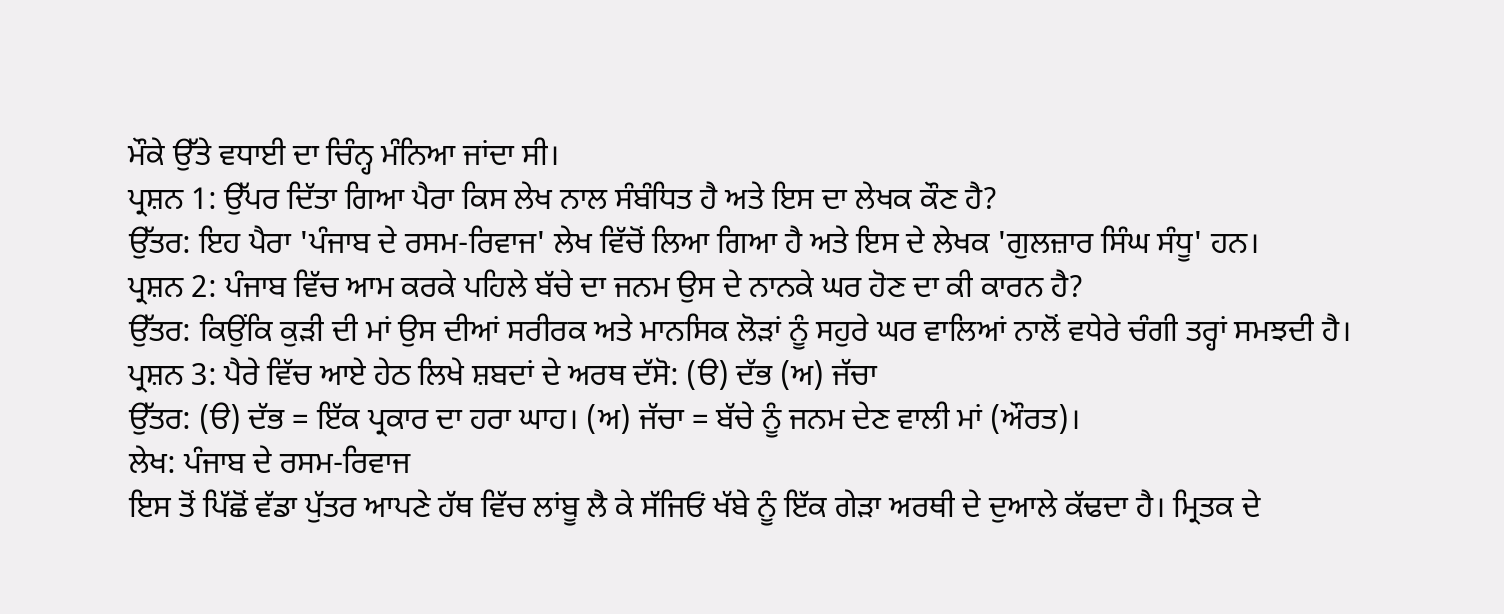ਮੌਕੇ ਉੱਤੇ ਵਧਾਈ ਦਾ ਚਿੰਨ੍ਹ ਮੰਨਿਆ ਜਾਂਦਾ ਸੀ।
ਪ੍ਰਸ਼ਨ 1: ਉੱਪਰ ਦਿੱਤਾ ਗਿਆ ਪੈਰਾ ਕਿਸ ਲੇਖ ਨਾਲ ਸੰਬੰਧਿਤ ਹੈ ਅਤੇ ਇਸ ਦਾ ਲੇਖਕ ਕੌਣ ਹੈ?
ਉੱਤਰ: ਇਹ ਪੈਰਾ 'ਪੰਜਾਬ ਦੇ ਰਸਮ-ਰਿਵਾਜ' ਲੇਖ ਵਿੱਚੋਂ ਲਿਆ ਗਿਆ ਹੈ ਅਤੇ ਇਸ ਦੇ ਲੇਖਕ 'ਗੁਲਜ਼ਾਰ ਸਿੰਘ ਸੰਧੂ' ਹਨ।
ਪ੍ਰਸ਼ਨ 2: ਪੰਜਾਬ ਵਿੱਚ ਆਮ ਕਰਕੇ ਪਹਿਲੇ ਬੱਚੇ ਦਾ ਜਨਮ ਉਸ ਦੇ ਨਾਨਕੇ ਘਰ ਹੋਣ ਦਾ ਕੀ ਕਾਰਨ ਹੈ?
ਉੱਤਰ: ਕਿਉਂਕਿ ਕੁੜੀ ਦੀ ਮਾਂ ਉਸ ਦੀਆਂ ਸਰੀਰਕ ਅਤੇ ਮਾਨਸਿਕ ਲੋੜਾਂ ਨੂੰ ਸਹੁਰੇ ਘਰ ਵਾਲਿਆਂ ਨਾਲੋਂ ਵਧੇਰੇ ਚੰਗੀ ਤਰ੍ਹਾਂ ਸਮਝਦੀ ਹੈ।
ਪ੍ਰਸ਼ਨ 3: ਪੈਰੇ ਵਿੱਚ ਆਏ ਹੇਠ ਲਿਖੇ ਸ਼ਬਦਾਂ ਦੇ ਅਰਥ ਦੱਸੋ: (ੳ) ਦੱਭ (ਅ) ਜੱਚਾ
ਉੱਤਰ: (ੳ) ਦੱਭ = ਇੱਕ ਪ੍ਰਕਾਰ ਦਾ ਹਰਾ ਘਾਹ। (ਅ) ਜੱਚਾ = ਬੱਚੇ ਨੂੰ ਜਨਮ ਦੇਣ ਵਾਲੀ ਮਾਂ (ਔਰਤ)।
ਲੇਖ: ਪੰਜਾਬ ਦੇ ਰਸਮ-ਰਿਵਾਜ
ਇਸ ਤੋਂ ਪਿੱਛੋਂ ਵੱਡਾ ਪੁੱਤਰ ਆਪਣੇ ਹੱਥ ਵਿੱਚ ਲਾਂਬੂ ਲੈ ਕੇ ਸੱਜਿਓਂ ਖੱਬੇ ਨੂੰ ਇੱਕ ਗੇੜਾ ਅਰਥੀ ਦੇ ਦੁਆਲੇ ਕੱਢਦਾ ਹੈ। ਮ੍ਰਿਤਕ ਦੇ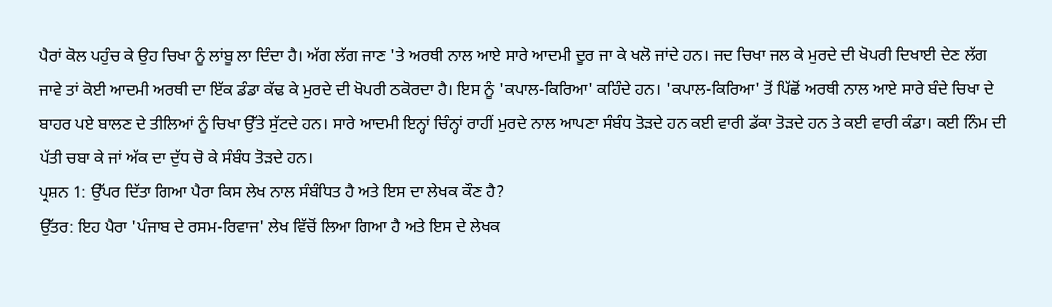ਪੈਰਾਂ ਕੋਲ ਪਹੁੰਚ ਕੇ ਉਹ ਚਿਖਾ ਨੂੰ ਲਾਂਬੂ ਲਾ ਦਿੰਦਾ ਹੈ। ਅੱਗ ਲੱਗ ਜਾਣ 'ਤੇ ਅਰਥੀ ਨਾਲ ਆਏ ਸਾਰੇ ਆਦਮੀ ਦੂਰ ਜਾ ਕੇ ਖਲੋ ਜਾਂਦੇ ਹਨ। ਜਦ ਚਿਖਾ ਜਲ ਕੇ ਮੁਰਦੇ ਦੀ ਖੋਪਰੀ ਦਿਖਾਈ ਦੇਣ ਲੱਗ ਜਾਵੇ ਤਾਂ ਕੋਈ ਆਦਮੀ ਅਰਥੀ ਦਾ ਇੱਕ ਡੰਡਾ ਕੱਢ ਕੇ ਮੁਰਦੇ ਦੀ ਖੋਪਰੀ ਠਕੋਰਦਾ ਹੈ। ਇਸ ਨੂੰ 'ਕਪਾਲ-ਕਿਰਿਆ' ਕਹਿੰਦੇ ਹਨ। 'ਕਪਾਲ-ਕਿਰਿਆ' ਤੋਂ ਪਿੱਛੋਂ ਅਰਥੀ ਨਾਲ ਆਏ ਸਾਰੇ ਬੰਦੇ ਚਿਖਾ ਦੇ ਬਾਹਰ ਪਏ ਬਾਲਣ ਦੇ ਤੀਲਿਆਂ ਨੂੰ ਚਿਖਾ ਉੱਤੇ ਸੁੱਟਦੇ ਹਨ। ਸਾਰੇ ਆਦਮੀ ਇਨ੍ਹਾਂ ਚਿੰਨ੍ਹਾਂ ਰਾਹੀਂ ਮੁਰਦੇ ਨਾਲ ਆਪਣਾ ਸੰਬੰਧ ਤੋੜਦੇ ਹਨ ਕਈ ਵਾਰੀ ਡੱਕਾ ਤੋੜਦੇ ਹਨ ਤੇ ਕਈ ਵਾਰੀ ਕੰਡਾ। ਕਈ ਨਿੰਮ ਦੀ ਪੱਤੀ ਚਬਾ ਕੇ ਜਾਂ ਅੱਕ ਦਾ ਦੁੱਧ ਚੋ ਕੇ ਸੰਬੰਧ ਤੋੜਦੇ ਹਨ।
ਪ੍ਰਸ਼ਨ 1: ਉੱਪਰ ਦਿੱਤਾ ਗਿਆ ਪੈਰਾ ਕਿਸ ਲੇਖ ਨਾਲ ਸੰਬੰਧਿਤ ਹੈ ਅਤੇ ਇਸ ਦਾ ਲੇਖਕ ਕੌਣ ਹੈ?
ਉੱਤਰ: ਇਹ ਪੈਰਾ 'ਪੰਜਾਬ ਦੇ ਰਸਮ-ਰਿਵਾਜ' ਲੇਖ ਵਿੱਚੋਂ ਲਿਆ ਗਿਆ ਹੈ ਅਤੇ ਇਸ ਦੇ ਲੇਖਕ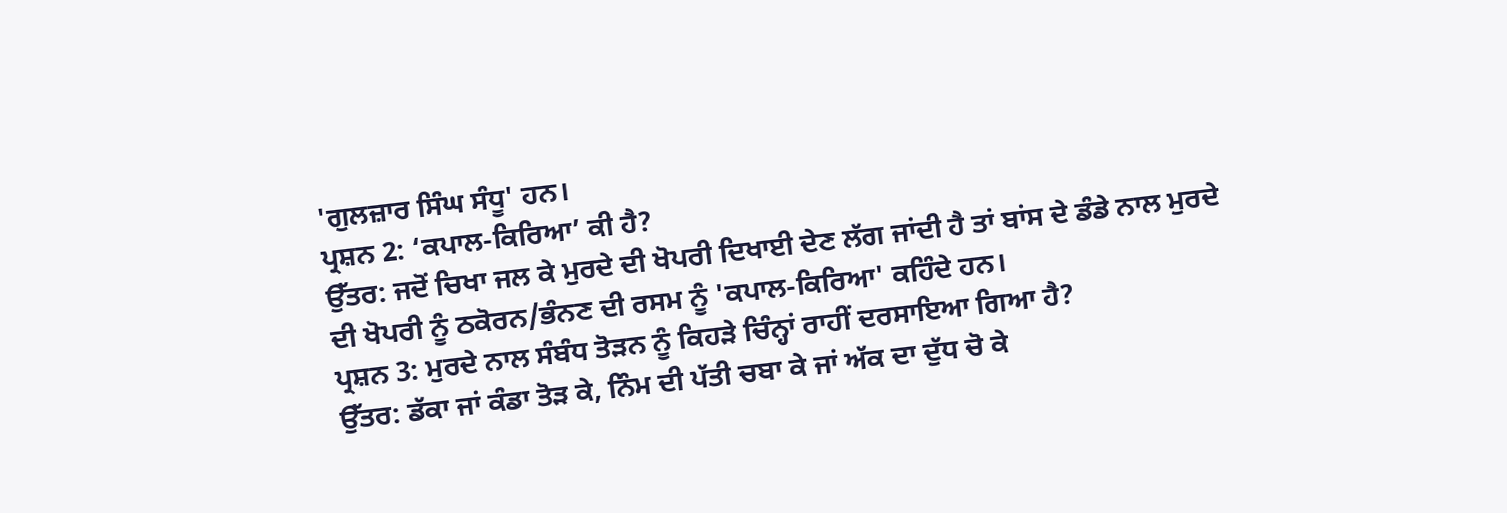'ਗੁਲਜ਼ਾਰ ਸਿੰਘ ਸੰਧੂ' ਹਨ।
ਪ੍ਰਸ਼ਨ 2: ‘ਕਪਾਲ-ਕਿਰਿਆ’ ਕੀ ਹੈ?
ਉੱਤਰ: ਜਦੋਂ ਚਿਖਾ ਜਲ ਕੇ ਮੁਰਦੇ ਦੀ ਖੋਪਰੀ ਦਿਖਾਈ ਦੇਣ ਲੱਗ ਜਾਂਦੀ ਹੈ ਤਾਂ ਬਾਂਸ ਦੇ ਡੰਡੇ ਨਾਲ ਮੁਰਦੇ ਦੀ ਖੋਪਰੀ ਨੂੰ ਠਕੋਰਨ/ਭੰਨਣ ਦੀ ਰਸਮ ਨੂੰ 'ਕਪਾਲ-ਕਿਰਿਆ' ਕਹਿੰਦੇ ਹਨ।
ਪ੍ਰਸ਼ਨ 3: ਮੁਰਦੇ ਨਾਲ ਸੰਬੰਧ ਤੋੜਨ ਨੂੰ ਕਿਹੜੇ ਚਿੰਨ੍ਹਾਂ ਰਾਹੀਂ ਦਰਸਾਇਆ ਗਿਆ ਹੈ?
ਉੱਤਰ: ਡੱਕਾ ਜਾਂ ਕੰਡਾ ਤੋੜ ਕੇ, ਨਿੰਮ ਦੀ ਪੱਤੀ ਚਬਾ ਕੇ ਜਾਂ ਅੱਕ ਦਾ ਦੁੱਧ ਚੋ ਕੇ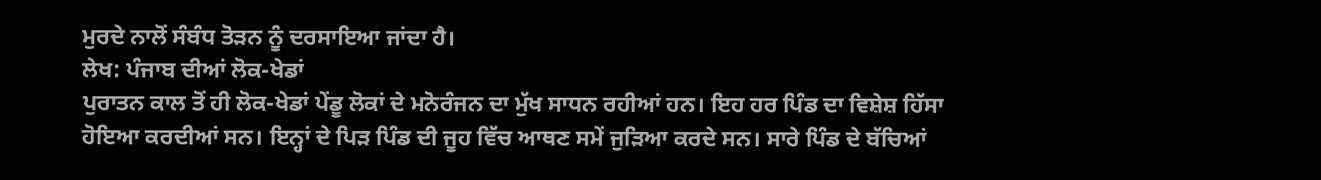ਮੁਰਦੇ ਨਾਲੋਂ ਸੰਬੰਧ ਤੋੜਨ ਨੂੰ ਦਰਸਾਇਆ ਜਾਂਦਾ ਹੈ।
ਲੇਖ: ਪੰਜਾਬ ਦੀਆਂ ਲੋਕ-ਖੇਡਾਂ
ਪੁਰਾਤਨ ਕਾਲ ਤੋਂ ਹੀ ਲੋਕ-ਖੇਡਾਂ ਪੇਂਡੂ ਲੋਕਾਂ ਦੇ ਮਨੋਰੰਜਨ ਦਾ ਮੁੱਖ ਸਾਧਨ ਰਹੀਆਂ ਹਨ। ਇਹ ਹਰ ਪਿੰਡ ਦਾ ਵਿਸ਼ੇਸ਼ ਹਿੱਸਾ ਹੋਇਆ ਕਰਦੀਆਂ ਸਨ। ਇਨ੍ਹਾਂ ਦੇ ਪਿੜ ਪਿੰਡ ਦੀ ਜੂਹ ਵਿੱਚ ਆਥਣ ਸਮੇਂ ਜੁੜਿਆ ਕਰਦੇ ਸਨ। ਸਾਰੇ ਪਿੰਡ ਦੇ ਬੱਚਿਆਂ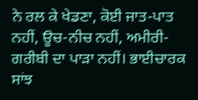ਨੇ ਰਲ ਕੇ ਖੇਡਣਾ, ਕੋਈ ਜਾਤ-ਪਾਤ ਨਹੀਂ, ਊਚ-ਨੀਚ ਨਹੀਂ, ਅਮੀਰੀ-ਗਰੀਬੀ ਦਾ ਪਾੜਾ ਨਹੀਂ। ਭਾਈਚਾਰਕ ਸਾਂਝ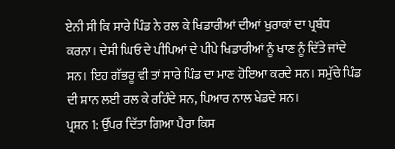ਏਨੀ ਸੀ ਕਿ ਸਾਰੇ ਪਿੰਡ ਨੇ ਰਲ ਕੇ ਖਿਡਾਰੀਆਂ ਦੀਆਂ ਖੁਰਾਕਾਂ ਦਾ ਪ੍ਰਬੰਧ ਕਰਨਾ। ਦੇਸੀ ਘਿਓ ਦੇ ਪੀਪਿਆਂ ਦੇ ਪੀਪੇ ਖਿਡਾਰੀਆਂ ਨੂੰ ਖਾਣ ਨੂੰ ਦਿੱਤੇ ਜਾਂਦੇ ਸਨ। ਇਹ ਗੱਭਰੂ ਵੀ ਤਾਂ ਸਾਰੇ ਪਿੰਡ ਦਾ ਮਾਣ ਹੋਇਆ ਕਰਦੇ ਸਨ। ਸਮੁੱਚੇ ਪਿੰਡ ਦੀ ਸ਼ਾਨ ਲਈ ਰਲ ਕੇ ਰਹਿੰਦੇ ਸਨ, ਪਿਆਰ ਨਾਲ ਖੇਡਦੇ ਸਨ।
ਪ੍ਰਸ਼ਨ 1: ਉੱਪਰ ਦਿੱਤਾ ਗਿਆ ਪੈਰਾ ਕਿਸ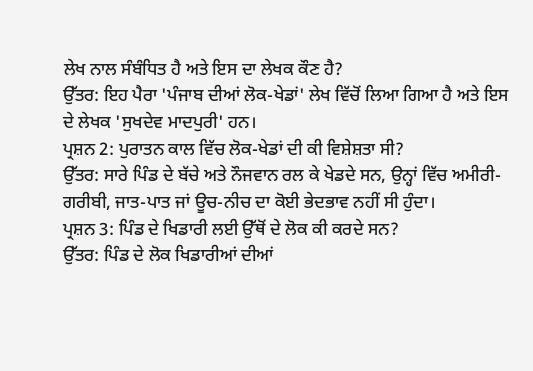ਲੇਖ ਨਾਲ ਸੰਬੰਧਿਤ ਹੈ ਅਤੇ ਇਸ ਦਾ ਲੇਖਕ ਕੌਣ ਹੈ?
ਉੱਤਰ: ਇਹ ਪੈਰਾ 'ਪੰਜਾਬ ਦੀਆਂ ਲੋਕ-ਖੇਡਾਂ' ਲੇਖ ਵਿੱਚੋਂ ਲਿਆ ਗਿਆ ਹੈ ਅਤੇ ਇਸ ਦੇ ਲੇਖਕ 'ਸੁਖਦੇਵ ਮਾਦਪੁਰੀ' ਹਨ।
ਪ੍ਰਸ਼ਨ 2: ਪੁਰਾਤਨ ਕਾਲ ਵਿੱਚ ਲੋਕ-ਖੇਡਾਂ ਦੀ ਕੀ ਵਿਸ਼ੇਸ਼ਤਾ ਸੀ?
ਉੱਤਰ: ਸਾਰੇ ਪਿੰਡ ਦੇ ਬੱਚੇ ਅਤੇ ਨੌਜਵਾਨ ਰਲ ਕੇ ਖੇਡਦੇ ਸਨ, ਉਨ੍ਹਾਂ ਵਿੱਚ ਅਮੀਰੀ-ਗਰੀਬੀ, ਜਾਤ-ਪਾਤ ਜਾਂ ਊਚ-ਨੀਚ ਦਾ ਕੋਈ ਭੇਦਭਾਵ ਨਹੀਂ ਸੀ ਹੁੰਦਾ।
ਪ੍ਰਸ਼ਨ 3: ਪਿੰਡ ਦੇ ਖਿਡਾਰੀ ਲਈ ਉੱਥੋਂ ਦੇ ਲੋਕ ਕੀ ਕਰਦੇ ਸਨ?
ਉੱਤਰ: ਪਿੰਡ ਦੇ ਲੋਕ ਖਿਡਾਰੀਆਂ ਦੀਆਂ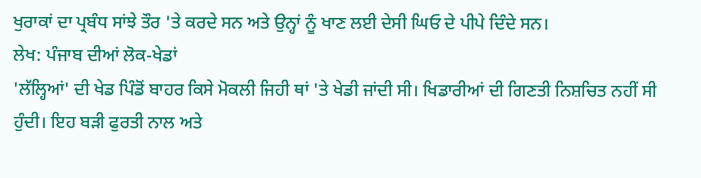ਖੁਰਾਕਾਂ ਦਾ ਪ੍ਰਬੰਧ ਸਾਂਝੇ ਤੌਰ 'ਤੇ ਕਰਦੇ ਸਨ ਅਤੇ ਉਨ੍ਹਾਂ ਨੂੰ ਖਾਣ ਲਈ ਦੇਸੀ ਘਿਓ ਦੇ ਪੀਪੇ ਦਿੰਦੇ ਸਨ।
ਲੇਖ: ਪੰਜਾਬ ਦੀਆਂ ਲੋਕ-ਖੇਡਾਂ
'ਲੱਲ੍ਹਿਆਂ' ਦੀ ਖੇਡ ਪਿੰਡੋਂ ਬਾਹਰ ਕਿਸੇ ਮੋਕਲੀ ਜਿਹੀ ਥਾਂ 'ਤੇ ਖੇਡੀ ਜਾਂਦੀ ਸੀ। ਖਿਡਾਰੀਆਂ ਦੀ ਗਿਣਤੀ ਨਿਸ਼ਚਿਤ ਨਹੀਂ ਸੀ ਹੁੰਦੀ। ਇਹ ਬੜੀ ਫੁਰਤੀ ਨਾਲ ਅਤੇ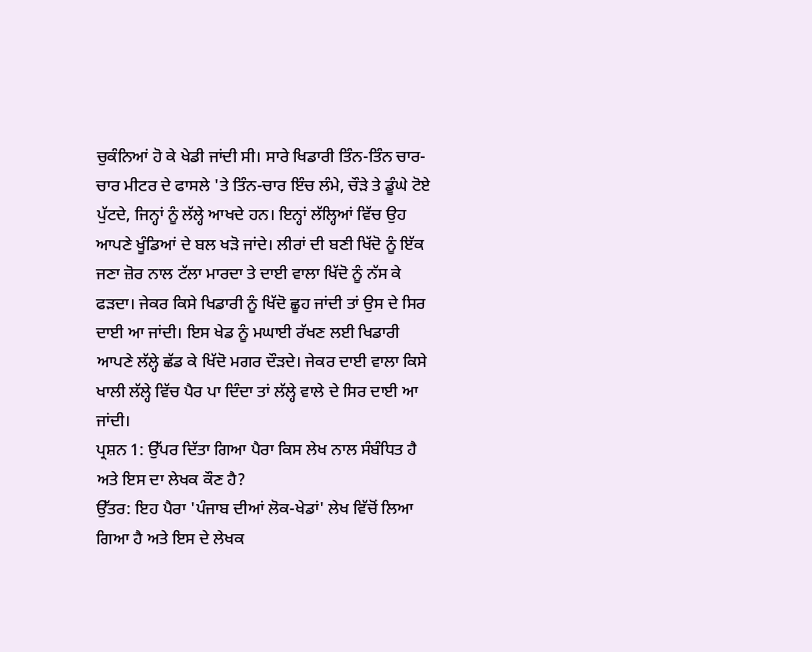ਚੁਕੰਨਿਆਂ ਹੋ ਕੇ ਖੇਡੀ ਜਾਂਦੀ ਸੀ। ਸਾਰੇ ਖਿਡਾਰੀ ਤਿੰਨ-ਤਿੰਨ ਚਾਰ-ਚਾਰ ਮੀਟਰ ਦੇ ਫਾਸਲੇ 'ਤੇ ਤਿੰਨ-ਚਾਰ ਇੰਚ ਲੰਮੇ, ਚੌੜੇ ਤੇ ਡੂੰਘੇ ਟੋਏ ਪੁੱਟਦੇ, ਜਿਨ੍ਹਾਂ ਨੂੰ ਲੱਲ੍ਹੇ ਆਖਦੇ ਹਨ। ਇਨ੍ਹਾਂ ਲੱਲ੍ਹਿਆਂ ਵਿੱਚ ਉਹ ਆਪਣੇ ਖੂੰਡਿਆਂ ਦੇ ਬਲ ਖੜੋ ਜਾਂਦੇ। ਲੀਰਾਂ ਦੀ ਬਣੀ ਖਿੱਦੋ ਨੂੰ ਇੱਕ ਜਣਾ ਜ਼ੋਰ ਨਾਲ ਟੱਲਾ ਮਾਰਦਾ ਤੇ ਦਾਈ ਵਾਲਾ ਖਿੱਦੋ ਨੂੰ ਨੱਸ ਕੇ ਫੜਦਾ। ਜੇਕਰ ਕਿਸੇ ਖਿਡਾਰੀ ਨੂੰ ਖਿੱਦੋ ਛੂਹ ਜਾਂਦੀ ਤਾਂ ਉਸ ਦੇ ਸਿਰ ਦਾਈ ਆ ਜਾਂਦੀ। ਇਸ ਖੇਡ ਨੂੰ ਮਘਾਈ ਰੱਖਣ ਲਈ ਖਿਡਾਰੀ ਆਪਣੇ ਲੱਲ੍ਹੇ ਛੱਡ ਕੇ ਖਿੱਦੋ ਮਗਰ ਦੌੜਦੇ। ਜੇਕਰ ਦਾਈ ਵਾਲਾ ਕਿਸੇ ਖਾਲੀ ਲੱਲ੍ਹੇ ਵਿੱਚ ਪੈਰ ਪਾ ਦਿੰਦਾ ਤਾਂ ਲੱਲ੍ਹੇ ਵਾਲੇ ਦੇ ਸਿਰ ਦਾਈ ਆ ਜਾਂਦੀ।
ਪ੍ਰਸ਼ਨ 1: ਉੱਪਰ ਦਿੱਤਾ ਗਿਆ ਪੈਰਾ ਕਿਸ ਲੇਖ ਨਾਲ ਸੰਬੰਧਿਤ ਹੈ ਅਤੇ ਇਸ ਦਾ ਲੇਖਕ ਕੌਣ ਹੈ?
ਉੱਤਰ: ਇਹ ਪੈਰਾ 'ਪੰਜਾਬ ਦੀਆਂ ਲੋਕ-ਖੇਡਾਂ' ਲੇਖ ਵਿੱਚੋਂ ਲਿਆ ਗਿਆ ਹੈ ਅਤੇ ਇਸ ਦੇ ਲੇਖਕ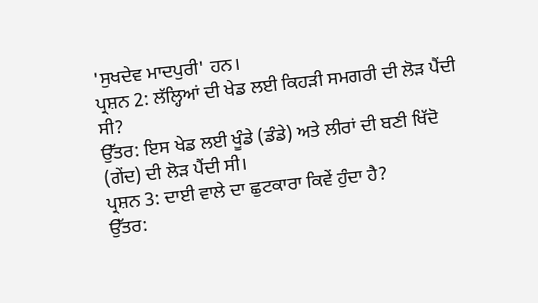'ਸੁਖਦੇਵ ਮਾਦਪੁਰੀ' ਹਨ।
ਪ੍ਰਸ਼ਨ 2: ਲੱਲ੍ਹਿਆਂ ਦੀ ਖੇਡ ਲਈ ਕਿਹੜੀ ਸਮਗਰੀ ਦੀ ਲੋੜ ਪੈਂਦੀ ਸੀ?
ਉੱਤਰ: ਇਸ ਖੇਡ ਲਈ ਖੂੰਡੇ (ਡੰਡੇ) ਅਤੇ ਲੀਰਾਂ ਦੀ ਬਣੀ ਖਿੱਦੋ (ਗੇਂਦ) ਦੀ ਲੋੜ ਪੈਂਦੀ ਸੀ।
ਪ੍ਰਸ਼ਨ 3: ਦਾਈ ਵਾਲੇ ਦਾ ਛੁਟਕਾਰਾ ਕਿਵੇਂ ਹੁੰਦਾ ਹੈ?
ਉੱਤਰ: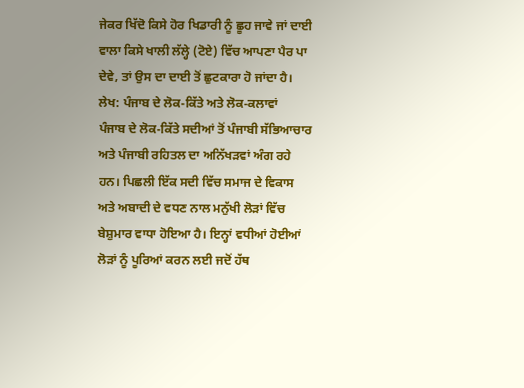ਜੇਕਰ ਖਿੱਦੋ ਕਿਸੇ ਹੋਰ ਖਿਡਾਰੀ ਨੂੰ ਛੂਹ ਜਾਵੇ ਜਾਂ ਦਾਈ ਵਾਲਾ ਕਿਸੇ ਖਾਲੀ ਲੱਲ੍ਹੇ (ਟੋਏ) ਵਿੱਚ ਆਪਣਾ ਪੈਰ ਪਾ ਦੇਵੇ, ਤਾਂ ਉਸ ਦਾ ਦਾਈ ਤੋਂ ਛੁਟਕਾਰਾ ਹੋ ਜਾਂਦਾ ਹੈ।
ਲੇਖ: ਪੰਜਾਬ ਦੇ ਲੋਕ-ਕਿੱਤੇ ਅਤੇ ਲੋਕ-ਕਲਾਵਾਂ
ਪੰਜਾਬ ਦੇ ਲੋਕ-ਕਿੱਤੇ ਸਦੀਆਂ ਤੋਂ ਪੰਜਾਬੀ ਸੱਭਿਆਚਾਰ ਅਤੇ ਪੰਜਾਬੀ ਰਹਿਤਲ ਦਾ ਅਨਿੱਖੜਵਾਂ ਅੰਗ ਰਹੇ ਹਨ। ਪਿਛਲੀ ਇੱਕ ਸਦੀ ਵਿੱਚ ਸਮਾਜ ਦੇ ਵਿਕਾਸ ਅਤੇ ਅਬਾਦੀ ਦੇ ਵਧਣ ਨਾਲ ਮਨੁੱਖੀ ਲੋੜਾਂ ਵਿੱਚ ਬੇਸ਼ੁਮਾਰ ਵਾਧਾ ਹੋਇਆ ਹੈ। ਇਨ੍ਹਾਂ ਵਧੀਆਂ ਹੋਈਆਂ ਲੋੜਾਂ ਨੂੰ ਪੂਰਿਆਂ ਕਰਨ ਲਈ ਜਦੋਂ ਹੱਥ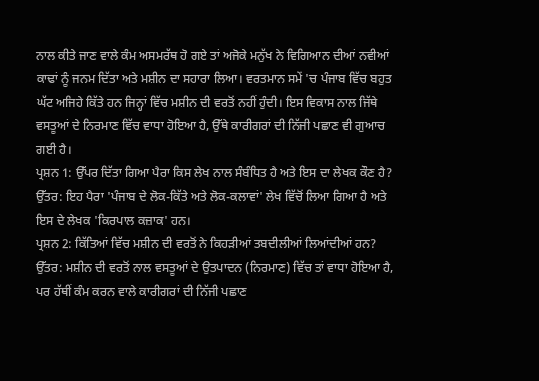ਨਾਲ ਕੀਤੇ ਜਾਣ ਵਾਲੇ ਕੰਮ ਅਸਮਰੱਥ ਹੋ ਗਏ ਤਾਂ ਅਜੋਕੇ ਮਨੁੱਖ ਨੇ ਵਿਗਿਆਨ ਦੀਆਂ ਨਵੀਆਂ ਕਾਢਾਂ ਨੂੰ ਜਨਮ ਦਿੱਤਾ ਅਤੇ ਮਸ਼ੀਨ ਦਾ ਸਹਾਰਾ ਲਿਆ। ਵਰਤਮਾਨ ਸਮੇਂ 'ਚ ਪੰਜਾਬ ਵਿੱਚ ਬਹੁਤ ਘੱਟ ਅਜਿਹੇ ਕਿੱਤੇ ਹਨ ਜਿਨ੍ਹਾਂ ਵਿੱਚ ਮਸ਼ੀਨ ਦੀ ਵਰਤੋਂ ਨਹੀਂ ਹੁੰਦੀ। ਇਸ ਵਿਕਾਸ ਨਾਲ ਜਿੱਥੇ ਵਸਤੂਆਂ ਦੇ ਨਿਰਮਾਣ ਵਿੱਚ ਵਾਧਾ ਹੋਇਆ ਹੈ, ਉੱਥੇ ਕਾਰੀਗਰਾਂ ਦੀ ਨਿੱਜੀ ਪਛਾਣ ਵੀ ਗੁਆਚ ਗਈ ਹੈ।
ਪ੍ਰਸ਼ਨ 1: ਉੱਪਰ ਦਿੱਤਾ ਗਿਆ ਪੈਰਾ ਕਿਸ ਲੇਖ ਨਾਲ ਸੰਬੰਧਿਤ ਹੈ ਅਤੇ ਇਸ ਦਾ ਲੇਖਕ ਕੌਣ ਹੈ?
ਉੱਤਰ: ਇਹ ਪੈਰਾ 'ਪੰਜਾਬ ਦੇ ਲੋਕ-ਕਿੱਤੇ ਅਤੇ ਲੋਕ-ਕਲਾਵਾਂ' ਲੇਖ ਵਿੱਚੋਂ ਲਿਆ ਗਿਆ ਹੈ ਅਤੇ ਇਸ ਦੇ ਲੇਖਕ 'ਕਿਰਪਾਲ ਕਜ਼ਾਕ' ਹਨ।
ਪ੍ਰਸ਼ਨ 2: ਕਿੱਤਿਆਂ ਵਿੱਚ ਮਸ਼ੀਨ ਦੀ ਵਰਤੋਂ ਨੇ ਕਿਹੜੀਆਂ ਤਬਦੀਲੀਆਂ ਲਿਆਂਦੀਆਂ ਹਨ?
ਉੱਤਰ: ਮਸ਼ੀਨ ਦੀ ਵਰਤੋਂ ਨਾਲ ਵਸਤੂਆਂ ਦੇ ਉਤਪਾਦਨ (ਨਿਰਮਾਣ) ਵਿੱਚ ਤਾਂ ਵਾਧਾ ਹੋਇਆ ਹੈ, ਪਰ ਹੱਥੀਂ ਕੰਮ ਕਰਨ ਵਾਲੇ ਕਾਰੀਗਰਾਂ ਦੀ ਨਿੱਜੀ ਪਛਾਣ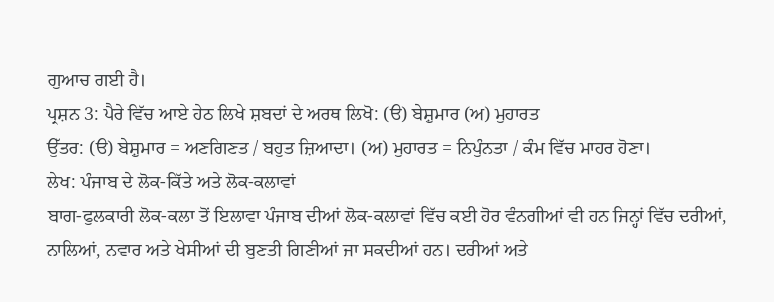ਗੁਆਚ ਗਈ ਹੈ।
ਪ੍ਰਸ਼ਨ 3: ਪੈਰੇ ਵਿੱਚ ਆਏ ਹੇਠ ਲਿਖੇ ਸ਼ਬਦਾਂ ਦੇ ਅਰਥ ਲਿਖੋ: (ੳ) ਬੇਸ਼ੁਮਾਰ (ਅ) ਮੁਹਾਰਤ
ਉੱਤਰ: (ੳ) ਬੇਸ਼ੁਮਾਰ = ਅਣਗਿਣਤ / ਬਹੁਤ ਜ਼ਿਆਦਾ। (ਅ) ਮੁਹਾਰਤ = ਨਿਪੁੰਨਤਾ / ਕੰਮ ਵਿੱਚ ਮਾਹਰ ਹੋਣਾ।
ਲੇਖ: ਪੰਜਾਬ ਦੇ ਲੋਕ-ਕਿੱਤੇ ਅਤੇ ਲੋਕ-ਕਲਾਵਾਂ
ਬਾਗ-ਫੁਲਕਾਰੀ ਲੋਕ-ਕਲਾ ਤੋਂ ਇਲਾਵਾ ਪੰਜਾਬ ਦੀਆਂ ਲੋਕ-ਕਲਾਵਾਂ ਵਿੱਚ ਕਈ ਹੋਰ ਵੰਨਗੀਆਂ ਵੀ ਹਨ ਜਿਨ੍ਹਾਂ ਵਿੱਚ ਦਰੀਆਂ, ਨਾਲਿਆਂ, ਨਵਾਰ ਅਤੇ ਖੇਸੀਆਂ ਦੀ ਬੁਣਤੀ ਗਿਣੀਆਂ ਜਾ ਸਕਦੀਆਂ ਹਨ। ਦਰੀਆਂ ਅਤੇ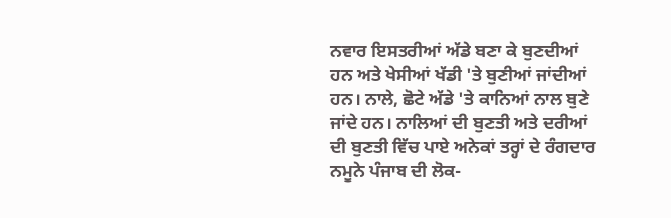ਨਵਾਰ ਇਸਤਰੀਆਂ ਅੱਡੇ ਬਣਾ ਕੇ ਬੁਣਦੀਆਂ ਹਨ ਅਤੇ ਖੇਸੀਆਂ ਖੱਡੀ 'ਤੇ ਬੁਣੀਆਂ ਜਾਂਦੀਆਂ ਹਨ। ਨਾਲੇ, ਛੋਟੇ ਅੱਡੇ 'ਤੇ ਕਾਨਿਆਂ ਨਾਲ ਬੁਣੇ ਜਾਂਦੇ ਹਨ। ਨਾਲਿਆਂ ਦੀ ਬੁਣਤੀ ਅਤੇ ਦਰੀਆਂ ਦੀ ਬੁਣਤੀ ਵਿੱਚ ਪਾਏ ਅਨੇਕਾਂ ਤਰ੍ਹਾਂ ਦੇ ਰੰਗਦਾਰ ਨਮੂਨੇ ਪੰਜਾਬ ਦੀ ਲੋਕ-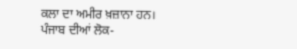ਕਲਾ ਦਾ ਅਮੀਰ ਖ਼ਜ਼ਾਨਾ ਹਨ। ਪੰਜਾਬ ਦੀਆਂ ਲੋਕ-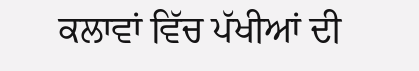ਕਲਾਵਾਂ ਵਿੱਚ ਪੱਖੀਆਂ ਦੀ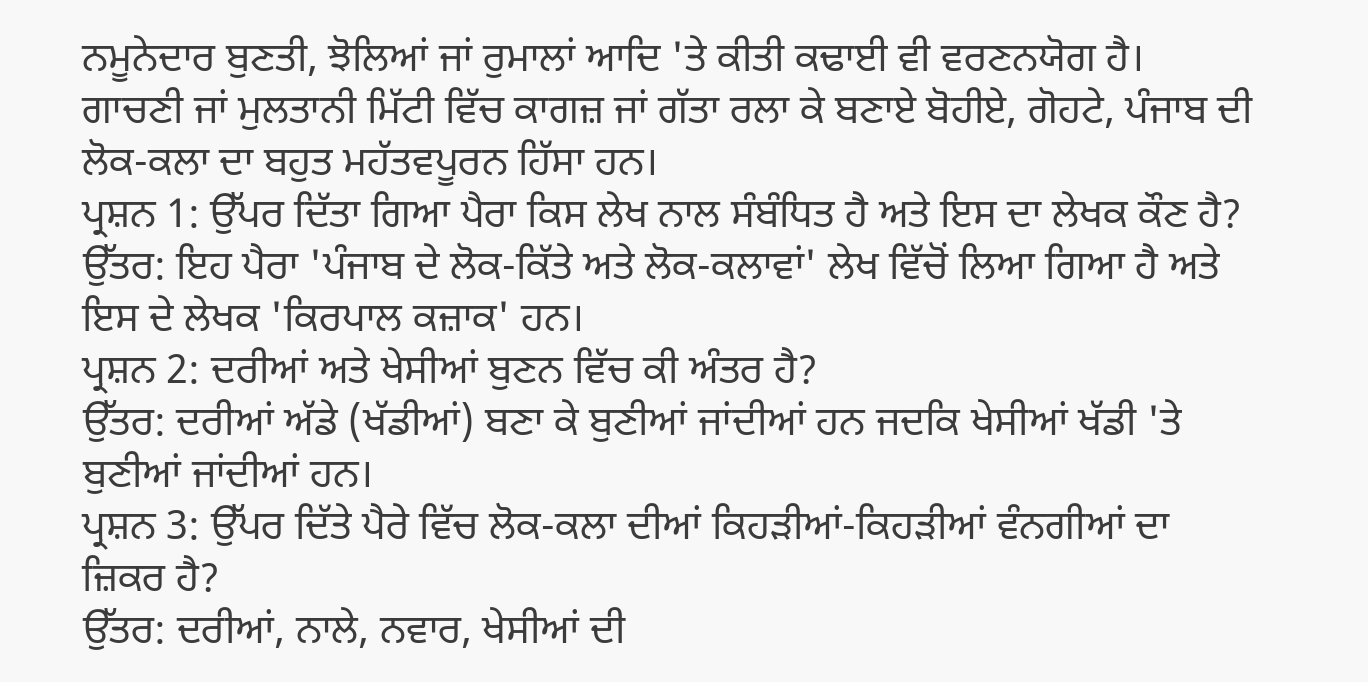ਨਮੂਨੇਦਾਰ ਬੁਣਤੀ, ਝੋਲਿਆਂ ਜਾਂ ਰੁਮਾਲਾਂ ਆਦਿ 'ਤੇ ਕੀਤੀ ਕਢਾਈ ਵੀ ਵਰਣਨਯੋਗ ਹੈ। ਗਾਚਣੀ ਜਾਂ ਮੁਲਤਾਨੀ ਮਿੱਟੀ ਵਿੱਚ ਕਾਗਜ਼ ਜਾਂ ਗੱਤਾ ਰਲਾ ਕੇ ਬਣਾਏ ਬੋਹੀਏ, ਗੋਹਟੇ, ਪੰਜਾਬ ਦੀ ਲੋਕ-ਕਲਾ ਦਾ ਬਹੁਤ ਮਹੱਤਵਪੂਰਨ ਹਿੱਸਾ ਹਨ।
ਪ੍ਰਸ਼ਨ 1: ਉੱਪਰ ਦਿੱਤਾ ਗਿਆ ਪੈਰਾ ਕਿਸ ਲੇਖ ਨਾਲ ਸੰਬੰਧਿਤ ਹੈ ਅਤੇ ਇਸ ਦਾ ਲੇਖਕ ਕੌਣ ਹੈ?
ਉੱਤਰ: ਇਹ ਪੈਰਾ 'ਪੰਜਾਬ ਦੇ ਲੋਕ-ਕਿੱਤੇ ਅਤੇ ਲੋਕ-ਕਲਾਵਾਂ' ਲੇਖ ਵਿੱਚੋਂ ਲਿਆ ਗਿਆ ਹੈ ਅਤੇ ਇਸ ਦੇ ਲੇਖਕ 'ਕਿਰਪਾਲ ਕਜ਼ਾਕ' ਹਨ।
ਪ੍ਰਸ਼ਨ 2: ਦਰੀਆਂ ਅਤੇ ਖੇਸੀਆਂ ਬੁਣਨ ਵਿੱਚ ਕੀ ਅੰਤਰ ਹੈ?
ਉੱਤਰ: ਦਰੀਆਂ ਅੱਡੇ (ਖੱਡੀਆਂ) ਬਣਾ ਕੇ ਬੁਣੀਆਂ ਜਾਂਦੀਆਂ ਹਨ ਜਦਕਿ ਖੇਸੀਆਂ ਖੱਡੀ 'ਤੇ ਬੁਣੀਆਂ ਜਾਂਦੀਆਂ ਹਨ।
ਪ੍ਰਸ਼ਨ 3: ਉੱਪਰ ਦਿੱਤੇ ਪੈਰੇ ਵਿੱਚ ਲੋਕ-ਕਲਾ ਦੀਆਂ ਕਿਹੜੀਆਂ-ਕਿਹੜੀਆਂ ਵੰਨਗੀਆਂ ਦਾ ਜ਼ਿਕਰ ਹੈ?
ਉੱਤਰ: ਦਰੀਆਂ, ਨਾਲੇ, ਨਵਾਰ, ਖੇਸੀਆਂ ਦੀ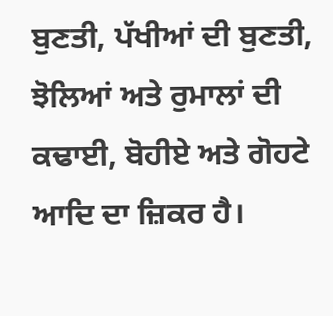ਬੁਣਤੀ, ਪੱਖੀਆਂ ਦੀ ਬੁਣਤੀ, ਝੋਲਿਆਂ ਅਤੇ ਰੁਮਾਲਾਂ ਦੀ ਕਢਾਈ, ਬੋਹੀਏ ਅਤੇ ਗੋਹਟੇ ਆਦਿ ਦਾ ਜ਼ਿਕਰ ਹੈ।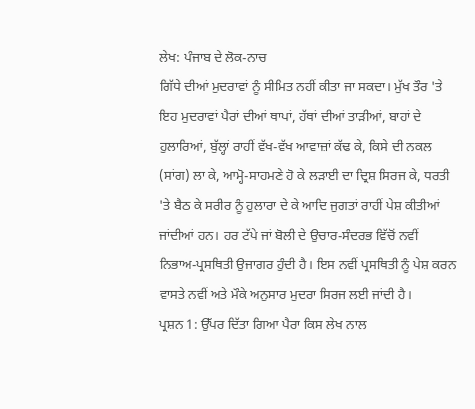ਲੇਖ: ਪੰਜਾਬ ਦੇ ਲੋਕ-ਨਾਚ
ਗਿੱਧੇ ਦੀਆਂ ਮੁਦਰਾਵਾਂ ਨੂੰ ਸੀਮਿਤ ਨਹੀਂ ਕੀਤਾ ਜਾ ਸਕਦਾ। ਮੁੱਖ ਤੌਰ 'ਤੇ ਇਹ ਮੁਦਰਾਵਾਂ ਪੈਰਾਂ ਦੀਆਂ ਥਾਪਾਂ, ਹੱਥਾਂ ਦੀਆਂ ਤਾੜੀਆਂ, ਬਾਹਾਂ ਦੇ ਹੁਲਾਰਿਆਂ, ਬੁੱਲ੍ਹਾਂ ਰਾਹੀਂ ਵੱਖ-ਵੱਖ ਆਵਾਜ਼ਾਂ ਕੱਢ ਕੇ, ਕਿਸੇ ਦੀ ਨਕਲ (ਸਾਂਗ) ਲਾ ਕੇ, ਆਮ੍ਹੋ-ਸਾਹਮਣੇ ਹੋ ਕੇ ਲੜਾਈ ਦਾ ਦ੍ਰਿਸ਼ ਸਿਰਜ ਕੇ, ਧਰਤੀ 'ਤੇ ਬੈਠ ਕੇ ਸਰੀਰ ਨੂੰ ਹੁਲਾਰਾ ਦੇ ਕੇ ਆਦਿ ਜੁਗਤਾਂ ਰਾਹੀਂ ਪੇਸ਼ ਕੀਤੀਆਂ ਜਾਂਦੀਆਂ ਹਨ। ਹਰ ਟੱਪੇ ਜਾਂ ਬੋਲੀ ਦੇ ਉਚਾਰ-ਸੰਦਰਭ ਵਿੱਚੋਂ ਨਵੀਂ ਨਿਭਾਅ-ਪ੍ਰਸਥਿਤੀ ਉਜਾਗਰ ਹੁੰਦੀ ਹੈ। ਇਸ ਨਵੀਂ ਪ੍ਰਸਥਿਤੀ ਨੂੰ ਪੇਸ਼ ਕਰਨ ਵਾਸਤੇ ਨਵੀਂ ਅਤੇ ਮੌਕੇ ਅਨੁਸਾਰ ਮੁਦਰਾ ਸਿਰਜ ਲਈ ਜਾਂਦੀ ਹੈ।
ਪ੍ਰਸ਼ਨ 1: ਉੱਪਰ ਦਿੱਤਾ ਗਿਆ ਪੈਰਾ ਕਿਸ ਲੇਖ ਨਾਲ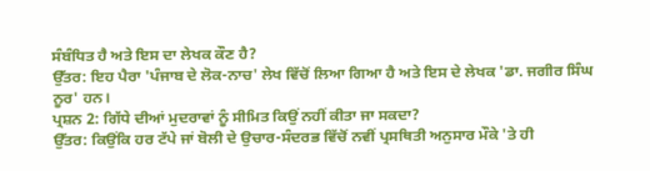ਸੰਬੰਧਿਤ ਹੈ ਅਤੇ ਇਸ ਦਾ ਲੇਖਕ ਕੌਣ ਹੈ?
ਉੱਤਰ: ਇਹ ਪੈਰਾ 'ਪੰਜਾਬ ਦੇ ਲੋਕ-ਨਾਚ' ਲੇਖ ਵਿੱਚੋਂ ਲਿਆ ਗਿਆ ਹੈ ਅਤੇ ਇਸ ਦੇ ਲੇਖਕ 'ਡਾ. ਜਗੀਰ ਸਿੰਘ ਨੂਰ' ਹਨ।
ਪ੍ਰਸ਼ਨ 2: ਗਿੱਧੇ ਦੀਆਂ ਮੁਦਰਾਵਾਂ ਨੂੰ ਸੀਮਿਤ ਕਿਉਂ ਨਹੀਂ ਕੀਤਾ ਜਾ ਸਕਦਾ?
ਉੱਤਰ: ਕਿਉਂਕਿ ਹਰ ਟੱਪੇ ਜਾਂ ਬੋਲੀ ਦੇ ਉਚਾਰ-ਸੰਦਰਭ ਵਿੱਚੋਂ ਨਵੀਂ ਪ੍ਰਸਥਿਤੀ ਅਨੁਸਾਰ ਮੌਕੇ 'ਤੇ ਹੀ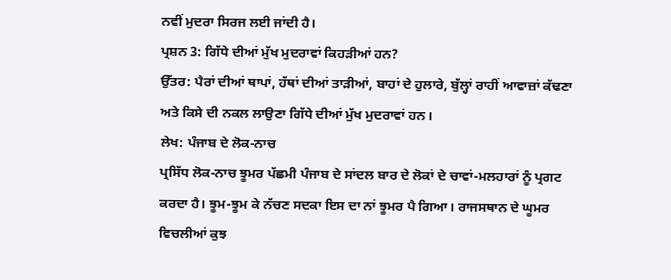ਨਵੀਂ ਮੁਦਰਾ ਸਿਰਜ ਲਈ ਜਾਂਦੀ ਹੈ।
ਪ੍ਰਸ਼ਨ 3: ਗਿੱਧੇ ਦੀਆਂ ਮੁੱਖ ਮੁਦਰਾਵਾਂ ਕਿਹੜੀਆਂ ਹਨ?
ਉੱਤਰ: ਪੈਰਾਂ ਦੀਆਂ ਥਾਪਾਂ, ਹੱਥਾਂ ਦੀਆਂ ਤਾੜੀਆਂ, ਬਾਹਾਂ ਦੇ ਹੁਲਾਰੇ, ਬੁੱਲ੍ਹਾਂ ਰਾਹੀਂ ਆਵਾਜ਼ਾਂ ਕੱਢਣਾ ਅਤੇ ਕਿਸੇ ਦੀ ਨਕਲ ਲਾਉਣਾ ਗਿੱਧੇ ਦੀਆਂ ਮੁੱਖ ਮੁਦਰਾਵਾਂ ਹਨ।
ਲੇਖ: ਪੰਜਾਬ ਦੇ ਲੋਕ-ਨਾਚ
ਪ੍ਰਸਿੱਧ ਲੋਕ-ਨਾਚ ਝੂਮਰ ਪੱਛਮੀ ਪੰਜਾਬ ਦੇ ਸਾਂਦਲ ਬਾਰ ਦੇ ਲੋਕਾਂ ਦੇ ਚਾਵਾਂ-ਮਲਹਾਰਾਂ ਨੂੰ ਪ੍ਰਗਟ ਕਰਦਾ ਹੈ। ਝੂਮ-ਝੂਮ ਕੇ ਨੱਚਣ ਸਦਕਾ ਇਸ ਦਾ ਨਾਂ ਝੂਮਰ ਪੈ ਗਿਆ। ਰਾਜਸਥਾਨ ਦੇ ਘੂਮਰ ਵਿਚਲੀਆਂ ਕੁਝ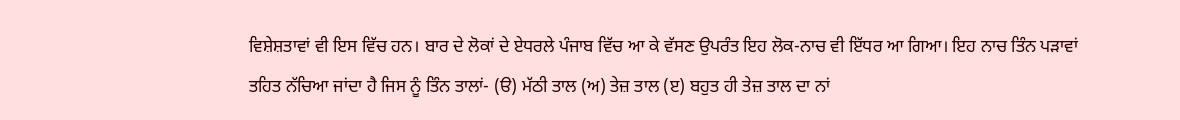ਵਿਸ਼ੇਸ਼ਤਾਵਾਂ ਵੀ ਇਸ ਵਿੱਚ ਹਨ। ਬਾਰ ਦੇ ਲੋਕਾਂ ਦੇ ਏਧਰਲੇ ਪੰਜਾਬ ਵਿੱਚ ਆ ਕੇ ਵੱਸਣ ਉਪਰੰਤ ਇਹ ਲੋਕ-ਨਾਚ ਵੀ ਇੱਧਰ ਆ ਗਿਆ। ਇਹ ਨਾਚ ਤਿੰਨ ਪੜਾਵਾਂ ਤਹਿਤ ਨੱਚਿਆ ਜਾਂਦਾ ਹੈ ਜਿਸ ਨੂੰ ਤਿੰਨ ਤਾਲਾਂ- (ੳ) ਮੱਠੀ ਤਾਲ (ਅ) ਤੇਜ਼ ਤਾਲ (ੲ) ਬਹੁਤ ਹੀ ਤੇਜ਼ ਤਾਲ ਦਾ ਨਾਂ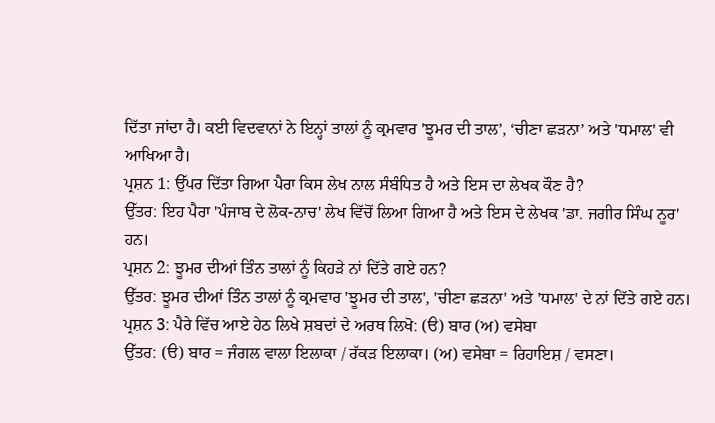ਦਿੱਤਾ ਜਾਂਦਾ ਹੈ। ਕਈ ਵਿਦਵਾਨਾਂ ਨੇ ਇਨ੍ਹਾਂ ਤਾਲਾਂ ਨੂੰ ਕ੍ਰਮਵਾਰ 'ਝੂਮਰ ਦੀ ਤਾਲ’, ‘ਚੀਣਾ ਛੜਨਾ’ ਅਤੇ 'ਧਮਾਲ' ਵੀ ਆਖਿਆ ਹੈ।
ਪ੍ਰਸ਼ਨ 1: ਉੱਪਰ ਦਿੱਤਾ ਗਿਆ ਪੈਰਾ ਕਿਸ ਲੇਖ ਨਾਲ ਸੰਬੰਧਿਤ ਹੈ ਅਤੇ ਇਸ ਦਾ ਲੇਖਕ ਕੌਣ ਹੈ?
ਉੱਤਰ: ਇਹ ਪੈਰਾ 'ਪੰਜਾਬ ਦੇ ਲੋਕ-ਨਾਚ' ਲੇਖ ਵਿੱਚੋਂ ਲਿਆ ਗਿਆ ਹੈ ਅਤੇ ਇਸ ਦੇ ਲੇਖਕ 'ਡਾ. ਜਗੀਰ ਸਿੰਘ ਨੂਰ' ਹਨ।
ਪ੍ਰਸ਼ਨ 2: ਝੂਮਰ ਦੀਆਂ ਤਿੰਨ ਤਾਲਾਂ ਨੂੰ ਕਿਹੜੇ ਨਾਂ ਦਿੱਤੇ ਗਏ ਹਨ?
ਉੱਤਰ: ਝੂਮਰ ਦੀਆਂ ਤਿੰਨ ਤਾਲਾਂ ਨੂੰ ਕ੍ਰਮਵਾਰ 'ਝੂਮਰ ਦੀ ਤਾਲ', 'ਚੀਣਾ ਛੜਨਾ' ਅਤੇ 'ਧਮਾਲ' ਦੇ ਨਾਂ ਦਿੱਤੇ ਗਏ ਹਨ।
ਪ੍ਰਸ਼ਨ 3: ਪੈਰੇ ਵਿੱਚ ਆਏ ਹੇਠ ਲਿਖੇ ਸ਼ਬਦਾਂ ਦੇ ਅਰਥ ਲਿਖੋ: (ੳ) ਬਾਰ (ਅ) ਵਸੇਬਾ
ਉੱਤਰ: (ੳ) ਬਾਰ = ਜੰਗਲ ਵਾਲਾ ਇਲਾਕਾ / ਰੱਕੜ ਇਲਾਕਾ। (ਅ) ਵਸੇਬਾ = ਰਿਹਾਇਸ਼ / ਵਸਣਾ।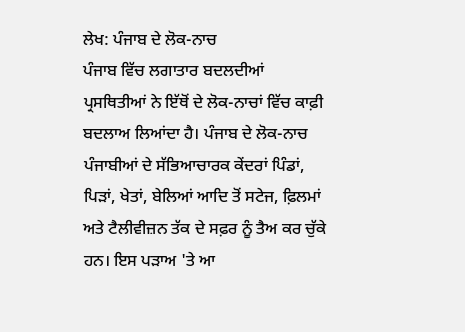ਲੇਖ: ਪੰਜਾਬ ਦੇ ਲੋਕ-ਨਾਚ
ਪੰਜਾਬ ਵਿੱਚ ਲਗਾਤਾਰ ਬਦਲਦੀਆਂ ਪ੍ਰਸਥਿਤੀਆਂ ਨੇ ਇੱਥੋਂ ਦੇ ਲੋਕ-ਨਾਚਾਂ ਵਿੱਚ ਕਾਫ਼ੀ ਬਦਲਾਅ ਲਿਆਂਦਾ ਹੈ। ਪੰਜਾਬ ਦੇ ਲੋਕ-ਨਾਚ ਪੰਜਾਬੀਆਂ ਦੇ ਸੱਭਿਆਚਾਰਕ ਕੇਂਦਰਾਂ ਪਿੰਡਾਂ, ਪਿੜਾਂ, ਖੇਤਾਂ, ਬੇਲਿਆਂ ਆਦਿ ਤੋਂ ਸਟੇਜ, ਫ਼ਿਲਮਾਂ ਅਤੇ ਟੈਲੀਵੀਜ਼ਨ ਤੱਕ ਦੇ ਸਫ਼ਰ ਨੂੰ ਤੈਅ ਕਰ ਚੁੱਕੇ ਹਨ। ਇਸ ਪੜਾਅ 'ਤੇ ਆ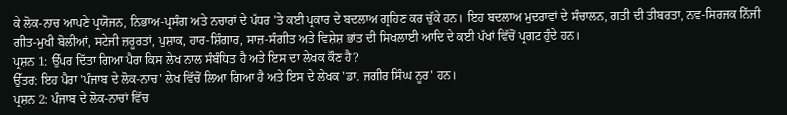ਕੇ ਲੋਕ-ਨਾਚ ਆਪਣੇ ਪ੍ਰਯੋਜਨ, ਨਿਭਾਅ-ਪ੍ਰਸੰਗ ਅਤੇ ਨਚਾਰਾਂ ਦੇ ਪੱਧਰ 'ਤੇ ਕਈ ਪ੍ਰਕਾਰ ਦੇ ਬਦਲਾਅ ਗ੍ਰਹਿਣ ਕਰ ਚੁੱਕੇ ਹਨ। ਇਹ ਬਦਲਾਅ ਮੁਦਰਾਵਾਂ ਦੇ ਸੰਚਾਲਨ, ਗਤੀ ਦੀ ਤੀਬਰਤਾ, ਨਵ-ਸਿਰਜਕ ਨਿੱਜੀ ਗੀਤ-ਮੁਖੀ ਬੋਲੀਆਂ, ਸਟੇਜੀ ਜ਼ਰੂਰਤਾਂ, ਪੁਸ਼ਾਕ, ਹਾਰ-ਸ਼ਿੰਗਾਰ, ਸਾਜ਼-ਸੰਗੀਤ ਅਤੇ ਵਿਸ਼ੇਸ਼ ਭਾਂਤ ਦੀ ਸਿਖਲਾਈ ਆਦਿ ਦੇ ਕਈ ਪੱਖਾਂ ਵਿੱਚੋਂ ਪ੍ਰਗਟ ਹੁੰਦੇ ਹਨ।
ਪ੍ਰਸ਼ਨ 1: ਉੱਪਰ ਦਿੱਤਾ ਗਿਆ ਪੈਰਾ ਕਿਸ ਲੇਖ ਨਾਲ ਸੰਬੰਧਿਤ ਹੈ ਅਤੇ ਇਸ ਦਾ ਲੇਖਕ ਕੌਣ ਹੈ?
ਉੱਤਰ: ਇਹ ਪੈਰਾ 'ਪੰਜਾਬ ਦੇ ਲੋਕ-ਨਾਚ' ਲੇਖ ਵਿੱਚੋਂ ਲਿਆ ਗਿਆ ਹੈ ਅਤੇ ਇਸ ਦੇ ਲੇਖਕ 'ਡਾ. ਜਗੀਰ ਸਿੰਘ ਨੂਰ' ਹਨ।
ਪ੍ਰਸ਼ਨ 2: ਪੰਜਾਬ ਦੇ ਲੋਕ-ਨਾਚਾਂ ਵਿੱਚ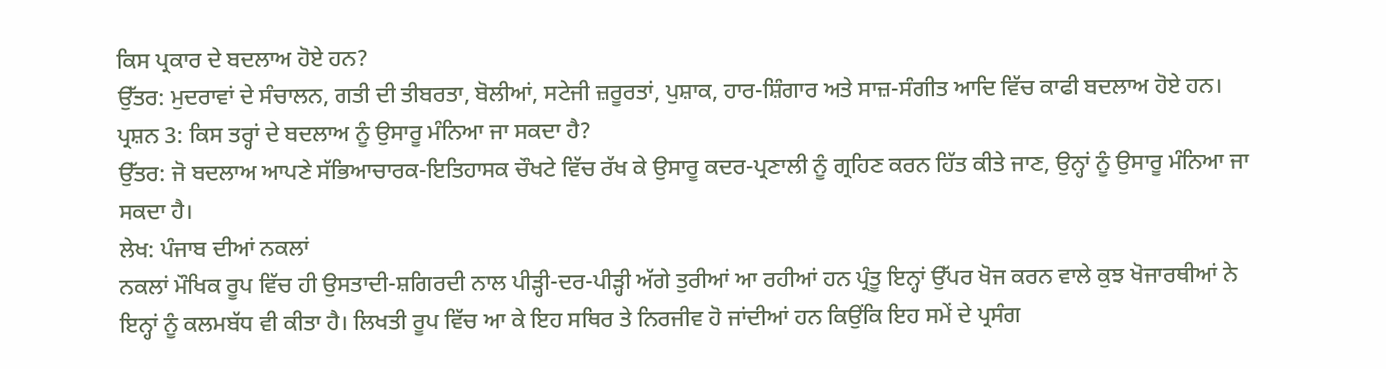ਕਿਸ ਪ੍ਰਕਾਰ ਦੇ ਬਦਲਾਅ ਹੋਏ ਹਨ?
ਉੱਤਰ: ਮੁਦਰਾਵਾਂ ਦੇ ਸੰਚਾਲਨ, ਗਤੀ ਦੀ ਤੀਬਰਤਾ, ਬੋਲੀਆਂ, ਸਟੇਜੀ ਜ਼ਰੂਰਤਾਂ, ਪੁਸ਼ਾਕ, ਹਾਰ-ਸ਼ਿੰਗਾਰ ਅਤੇ ਸਾਜ਼-ਸੰਗੀਤ ਆਦਿ ਵਿੱਚ ਕਾਫੀ ਬਦਲਾਅ ਹੋਏ ਹਨ।
ਪ੍ਰਸ਼ਨ 3: ਕਿਸ ਤਰ੍ਹਾਂ ਦੇ ਬਦਲਾਅ ਨੂੰ ਉਸਾਰੂ ਮੰਨਿਆ ਜਾ ਸਕਦਾ ਹੈ?
ਉੱਤਰ: ਜੋ ਬਦਲਾਅ ਆਪਣੇ ਸੱਭਿਆਚਾਰਕ-ਇਤਿਹਾਸਕ ਚੌਖਟੇ ਵਿੱਚ ਰੱਖ ਕੇ ਉਸਾਰੂ ਕਦਰ-ਪ੍ਰਣਾਲੀ ਨੂੰ ਗ੍ਰਹਿਣ ਕਰਨ ਹਿੱਤ ਕੀਤੇ ਜਾਣ, ਉਨ੍ਹਾਂ ਨੂੰ ਉਸਾਰੂ ਮੰਨਿਆ ਜਾ ਸਕਦਾ ਹੈ।
ਲੇਖ: ਪੰਜਾਬ ਦੀਆਂ ਨਕਲਾਂ
ਨਕਲਾਂ ਮੌਖਿਕ ਰੂਪ ਵਿੱਚ ਹੀ ਉਸਤਾਦੀ-ਸ਼ਗਿਰਦੀ ਨਾਲ ਪੀੜ੍ਹੀ-ਦਰ-ਪੀੜ੍ਹੀ ਅੱਗੇ ਤੁਰੀਆਂ ਆ ਰਹੀਆਂ ਹਨ ਪ੍ਰੰਤੂ ਇਨ੍ਹਾਂ ਉੱਪਰ ਖੋਜ ਕਰਨ ਵਾਲੇ ਕੁਝ ਖੋਜਾਰਥੀਆਂ ਨੇ ਇਨ੍ਹਾਂ ਨੂੰ ਕਲਮਬੱਧ ਵੀ ਕੀਤਾ ਹੈ। ਲਿਖਤੀ ਰੂਪ ਵਿੱਚ ਆ ਕੇ ਇਹ ਸਥਿਰ ਤੇ ਨਿਰਜੀਵ ਹੋ ਜਾਂਦੀਆਂ ਹਨ ਕਿਉਂਕਿ ਇਹ ਸਮੇਂ ਦੇ ਪ੍ਰਸੰਗ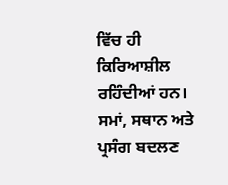ਵਿੱਚ ਹੀ ਕਿਰਿਆਸ਼ੀਲ ਰਹਿੰਦੀਆਂ ਹਨ। ਸਮਾਂ, ਸਥਾਨ ਅਤੇ ਪ੍ਰਸੰਗ ਬਦਲਣ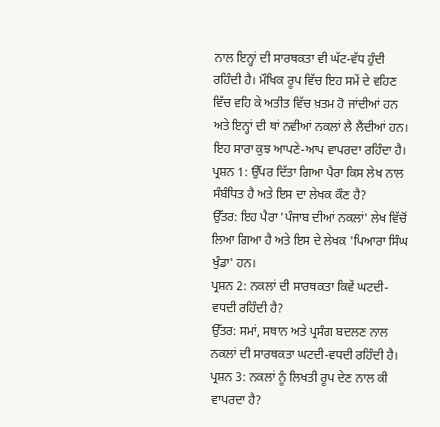ਨਾਲ ਇਨ੍ਹਾਂ ਦੀ ਸਾਰਥਕਤਾ ਵੀ ਘੱਟ-ਵੱਧ ਹੁੰਦੀ ਰਹਿੰਦੀ ਹੈ। ਮੌਖਿਕ ਰੂਪ ਵਿੱਚ ਇਹ ਸਮੇਂ ਦੇ ਵਹਿਣ ਵਿੱਚ ਵਹਿ ਕੇ ਅਤੀਤ ਵਿੱਚ ਖ਼ਤਮ ਹੋ ਜਾਂਦੀਆਂ ਹਨ ਅਤੇ ਇਨ੍ਹਾਂ ਦੀ ਥਾਂ ਨਵੀਆਂ ਨਕਲਾਂ ਲੈ ਲੈਂਦੀਆਂ ਹਨ। ਇਹ ਸਾਰਾ ਕੁਝ ਆਪਣੇ-ਆਪ ਵਾਪਰਦਾ ਰਹਿੰਦਾ ਹੈ।
ਪ੍ਰਸ਼ਨ 1: ਉੱਪਰ ਦਿੱਤਾ ਗਿਆ ਪੈਰਾ ਕਿਸ ਲੇਖ ਨਾਲ ਸੰਬੰਧਿਤ ਹੈ ਅਤੇ ਇਸ ਦਾ ਲੇਖਕ ਕੌਣ ਹੈ?
ਉੱਤਰ: ਇਹ ਪੈਰਾ 'ਪੰਜਾਬ ਦੀਆਂ ਨਕਲਾਂ' ਲੇਖ ਵਿੱਚੋਂ ਲਿਆ ਗਿਆ ਹੈ ਅਤੇ ਇਸ ਦੇ ਲੇਖਕ 'ਪਿਆਰਾ ਸਿੰਘ ਖੁੰਡਾ' ਹਨ।
ਪ੍ਰਸ਼ਨ 2: ਨਕਲਾਂ ਦੀ ਸਾਰਥਕਤਾ ਕਿਵੇਂ ਘਟਦੀ-ਵਧਦੀ ਰਹਿੰਦੀ ਹੈ?
ਉੱਤਰ: ਸਮਾਂ, ਸਥਾਨ ਅਤੇ ਪ੍ਰਸੰਗ ਬਦਲਣ ਨਾਲ ਨਕਲਾਂ ਦੀ ਸਾਰਥਕਤਾ ਘਟਦੀ-ਵਧਦੀ ਰਹਿੰਦੀ ਹੈ।
ਪ੍ਰਸ਼ਨ 3: ਨਕਲਾਂ ਨੂੰ ਲਿਖਤੀ ਰੂਪ ਦੇਣ ਨਾਲ ਕੀ ਵਾਪਰਦਾ ਹੈ?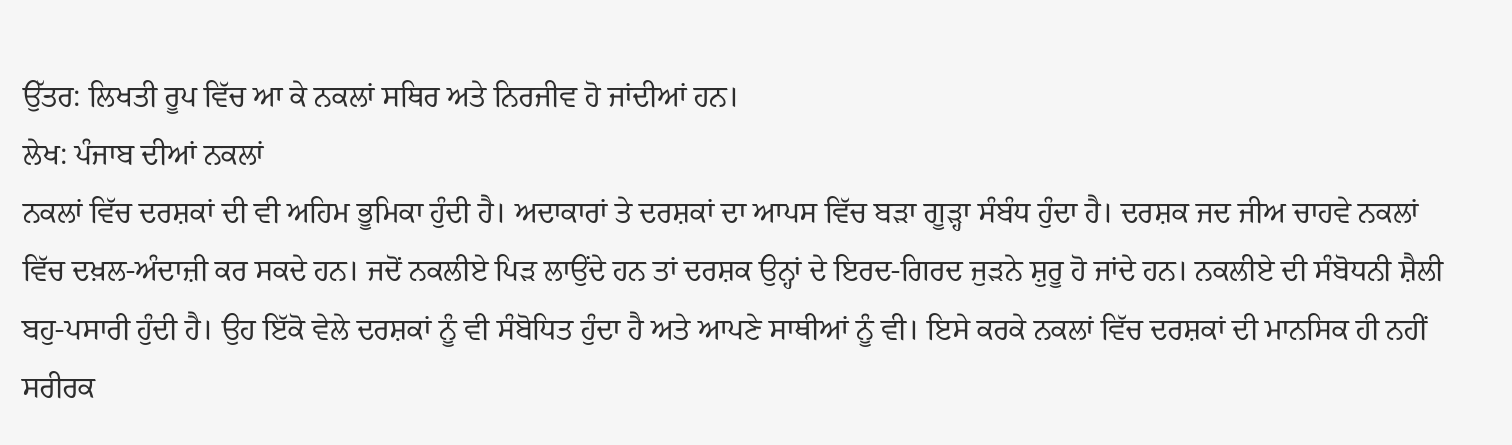ਉੱਤਰ: ਲਿਖਤੀ ਰੂਪ ਵਿੱਚ ਆ ਕੇ ਨਕਲਾਂ ਸਥਿਰ ਅਤੇ ਨਿਰਜੀਵ ਹੋ ਜਾਂਦੀਆਂ ਹਨ।
ਲੇਖ: ਪੰਜਾਬ ਦੀਆਂ ਨਕਲਾਂ
ਨਕਲਾਂ ਵਿੱਚ ਦਰਸ਼ਕਾਂ ਦੀ ਵੀ ਅਹਿਮ ਭੂਮਿਕਾ ਹੁੰਦੀ ਹੈ। ਅਦਾਕਾਰਾਂ ਤੇ ਦਰਸ਼ਕਾਂ ਦਾ ਆਪਸ ਵਿੱਚ ਬੜਾ ਗੂੜ੍ਹਾ ਸੰਬੰਧ ਹੁੰਦਾ ਹੈ। ਦਰਸ਼ਕ ਜਦ ਜੀਅ ਚਾਹਵੇ ਨਕਲਾਂ ਵਿੱਚ ਦਖ਼ਲ-ਅੰਦਾਜ਼ੀ ਕਰ ਸਕਦੇ ਹਨ। ਜਦੋਂ ਨਕਲੀਏ ਪਿੜ ਲਾਉਂਦੇ ਹਨ ਤਾਂ ਦਰਸ਼ਕ ਉਨ੍ਹਾਂ ਦੇ ਇਰਦ-ਗਿਰਦ ਜੁੜਨੇ ਸ਼ੁਰੂ ਹੋ ਜਾਂਦੇ ਹਨ। ਨਕਲੀਏ ਦੀ ਸੰਬੋਧਨੀ ਸ਼ੈਲੀ ਬਹੁ-ਪਸਾਰੀ ਹੁੰਦੀ ਹੈ। ਉਹ ਇੱਕੋ ਵੇਲੇ ਦਰਸ਼ਕਾਂ ਨੂੰ ਵੀ ਸੰਬੋਧਿਤ ਹੁੰਦਾ ਹੈ ਅਤੇ ਆਪਣੇ ਸਾਥੀਆਂ ਨੂੰ ਵੀ। ਇਸੇ ਕਰਕੇ ਨਕਲਾਂ ਵਿੱਚ ਦਰਸ਼ਕਾਂ ਦੀ ਮਾਨਸਿਕ ਹੀ ਨਹੀਂ ਸਰੀਰਕ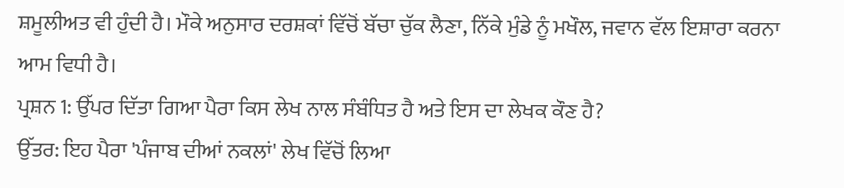ਸ਼ਮੂਲੀਅਤ ਵੀ ਹੁੰਦੀ ਹੈ। ਮੌਕੇ ਅਨੁਸਾਰ ਦਰਸ਼ਕਾਂ ਵਿੱਚੋਂ ਬੱਚਾ ਚੁੱਕ ਲੈਣਾ, ਨਿੱਕੇ ਮੁੰਡੇ ਨੂੰ ਮਖੌਲ, ਜਵਾਨ ਵੱਲ ਇਸ਼ਾਰਾ ਕਰਨਾ ਆਮ ਵਿਧੀ ਹੈ।
ਪ੍ਰਸ਼ਨ 1: ਉੱਪਰ ਦਿੱਤਾ ਗਿਆ ਪੈਰਾ ਕਿਸ ਲੇਖ ਨਾਲ ਸੰਬੰਧਿਤ ਹੈ ਅਤੇ ਇਸ ਦਾ ਲੇਖਕ ਕੌਣ ਹੈ?
ਉੱਤਰ: ਇਹ ਪੈਰਾ 'ਪੰਜਾਬ ਦੀਆਂ ਨਕਲਾਂ' ਲੇਖ ਵਿੱਚੋਂ ਲਿਆ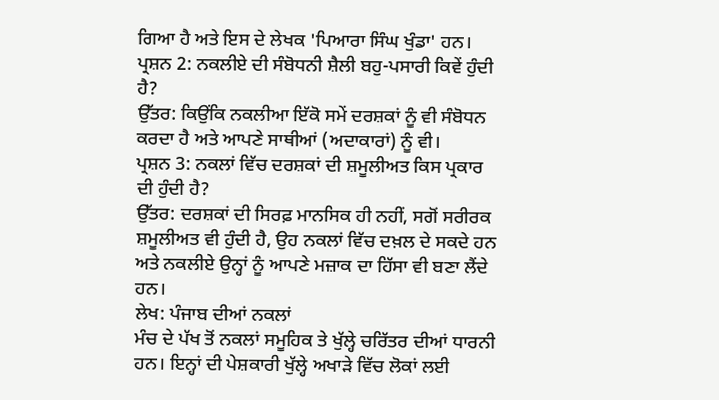ਗਿਆ ਹੈ ਅਤੇ ਇਸ ਦੇ ਲੇਖਕ 'ਪਿਆਰਾ ਸਿੰਘ ਖੁੰਡਾ' ਹਨ।
ਪ੍ਰਸ਼ਨ 2: ਨਕਲੀਏ ਦੀ ਸੰਬੋਧਨੀ ਸ਼ੈਲੀ ਬਹੁ-ਪਸਾਰੀ ਕਿਵੇਂ ਹੁੰਦੀ ਹੈ?
ਉੱਤਰ: ਕਿਉਂਕਿ ਨਕਲੀਆ ਇੱਕੋ ਸਮੇਂ ਦਰਸ਼ਕਾਂ ਨੂੰ ਵੀ ਸੰਬੋਧਨ ਕਰਦਾ ਹੈ ਅਤੇ ਆਪਣੇ ਸਾਥੀਆਂ (ਅਦਾਕਾਰਾਂ) ਨੂੰ ਵੀ।
ਪ੍ਰਸ਼ਨ 3: ਨਕਲਾਂ ਵਿੱਚ ਦਰਸ਼ਕਾਂ ਦੀ ਸ਼ਮੂਲੀਅਤ ਕਿਸ ਪ੍ਰਕਾਰ ਦੀ ਹੁੰਦੀ ਹੈ?
ਉੱਤਰ: ਦਰਸ਼ਕਾਂ ਦੀ ਸਿਰਫ਼ ਮਾਨਸਿਕ ਹੀ ਨਹੀਂ, ਸਗੋਂ ਸਰੀਰਕ ਸ਼ਮੂਲੀਅਤ ਵੀ ਹੁੰਦੀ ਹੈ, ਉਹ ਨਕਲਾਂ ਵਿੱਚ ਦਖ਼ਲ ਦੇ ਸਕਦੇ ਹਨ ਅਤੇ ਨਕਲੀਏ ਉਨ੍ਹਾਂ ਨੂੰ ਆਪਣੇ ਮਜ਼ਾਕ ਦਾ ਹਿੱਸਾ ਵੀ ਬਣਾ ਲੈਂਦੇ ਹਨ।
ਲੇਖ: ਪੰਜਾਬ ਦੀਆਂ ਨਕਲਾਂ
ਮੰਚ ਦੇ ਪੱਖ ਤੋਂ ਨਕਲਾਂ ਸਮੂਹਿਕ ਤੇ ਖੁੱਲ੍ਹੇ ਚਰਿੱਤਰ ਦੀਆਂ ਧਾਰਨੀ ਹਨ। ਇਨ੍ਹਾਂ ਦੀ ਪੇਸ਼ਕਾਰੀ ਖੁੱਲ੍ਹੇ ਅਖਾੜੇ ਵਿੱਚ ਲੋਕਾਂ ਲਈ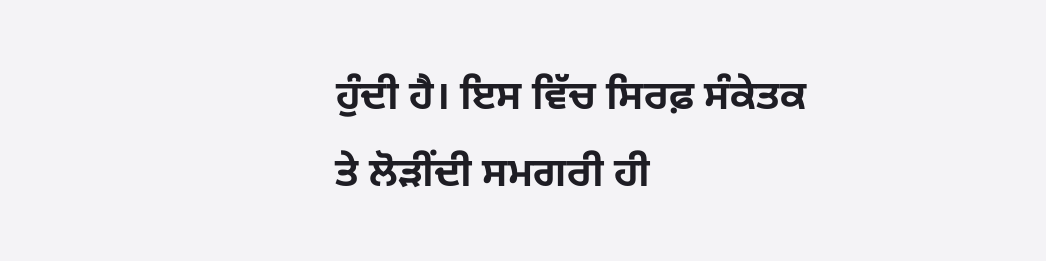ਹੁੰਦੀ ਹੈ। ਇਸ ਵਿੱਚ ਸਿਰਫ਼ ਸੰਕੇਤਕ ਤੇ ਲੋੜੀਂਦੀ ਸਮਗਰੀ ਹੀ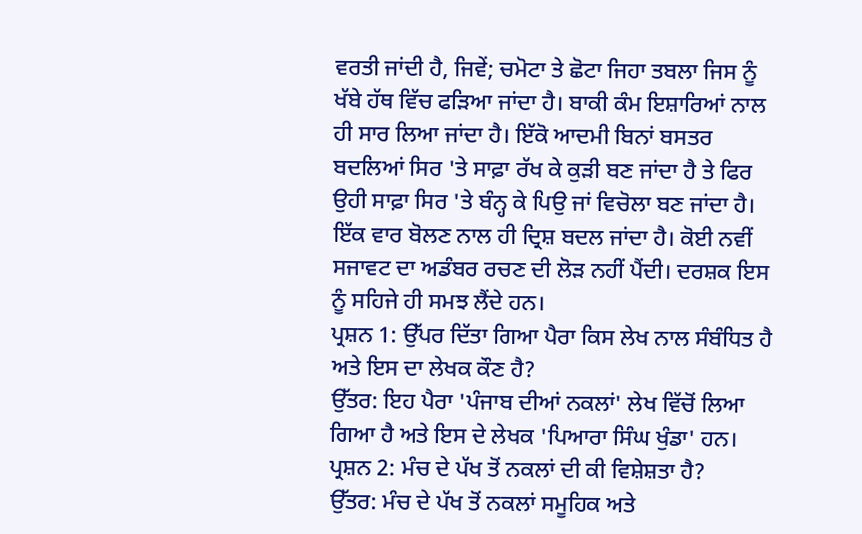ਵਰਤੀ ਜਾਂਦੀ ਹੈ, ਜਿਵੇਂ; ਚਮੋਟਾ ਤੇ ਛੋਟਾ ਜਿਹਾ ਤਬਲਾ ਜਿਸ ਨੂੰ ਖੱਬੇ ਹੱਥ ਵਿੱਚ ਫੜਿਆ ਜਾਂਦਾ ਹੈ। ਬਾਕੀ ਕੰਮ ਇਸ਼ਾਰਿਆਂ ਨਾਲ ਹੀ ਸਾਰ ਲਿਆ ਜਾਂਦਾ ਹੈ। ਇੱਕੋ ਆਦਮੀ ਬਿਨਾਂ ਬਸਤਰ ਬਦਲਿਆਂ ਸਿਰ 'ਤੇ ਸਾਫ਼ਾ ਰੱਖ ਕੇ ਕੁੜੀ ਬਣ ਜਾਂਦਾ ਹੈ ਤੇ ਫਿਰ ਉਹੀ ਸਾਫ਼ਾ ਸਿਰ 'ਤੇ ਬੰਨ੍ਹ ਕੇ ਪਿਉ ਜਾਂ ਵਿਚੋਲਾ ਬਣ ਜਾਂਦਾ ਹੈ। ਇੱਕ ਵਾਰ ਬੋਲਣ ਨਾਲ ਹੀ ਦ੍ਰਿਸ਼ ਬਦਲ ਜਾਂਦਾ ਹੈ। ਕੋਈ ਨਵੀਂ ਸਜਾਵਟ ਦਾ ਅਡੰਬਰ ਰਚਣ ਦੀ ਲੋੜ ਨਹੀਂ ਪੈਂਦੀ। ਦਰਸ਼ਕ ਇਸ ਨੂੰ ਸਹਿਜੇ ਹੀ ਸਮਝ ਲੈਂਦੇ ਹਨ।
ਪ੍ਰਸ਼ਨ 1: ਉੱਪਰ ਦਿੱਤਾ ਗਿਆ ਪੈਰਾ ਕਿਸ ਲੇਖ ਨਾਲ ਸੰਬੰਧਿਤ ਹੈ ਅਤੇ ਇਸ ਦਾ ਲੇਖਕ ਕੌਣ ਹੈ?
ਉੱਤਰ: ਇਹ ਪੈਰਾ 'ਪੰਜਾਬ ਦੀਆਂ ਨਕਲਾਂ' ਲੇਖ ਵਿੱਚੋਂ ਲਿਆ ਗਿਆ ਹੈ ਅਤੇ ਇਸ ਦੇ ਲੇਖਕ 'ਪਿਆਰਾ ਸਿੰਘ ਖੁੰਡਾ' ਹਨ।
ਪ੍ਰਸ਼ਨ 2: ਮੰਚ ਦੇ ਪੱਖ ਤੋਂ ਨਕਲਾਂ ਦੀ ਕੀ ਵਿਸ਼ੇਸ਼ਤਾ ਹੈ?
ਉੱਤਰ: ਮੰਚ ਦੇ ਪੱਖ ਤੋਂ ਨਕਲਾਂ ਸਮੂਹਿਕ ਅਤੇ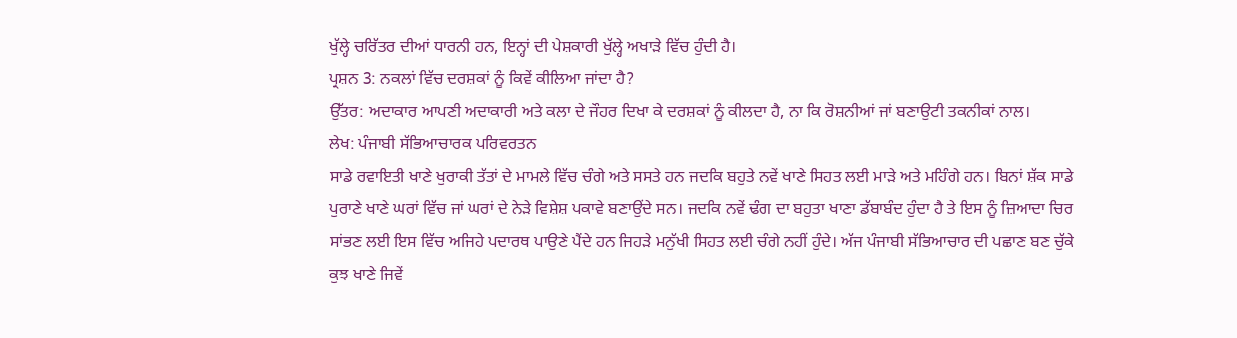ਖੁੱਲ੍ਹੇ ਚਰਿੱਤਰ ਦੀਆਂ ਧਾਰਨੀ ਹਨ, ਇਨ੍ਹਾਂ ਦੀ ਪੇਸ਼ਕਾਰੀ ਖੁੱਲ੍ਹੇ ਅਖਾੜੇ ਵਿੱਚ ਹੁੰਦੀ ਹੈ।
ਪ੍ਰਸ਼ਨ 3: ਨਕਲਾਂ ਵਿੱਚ ਦਰਸ਼ਕਾਂ ਨੂੰ ਕਿਵੇਂ ਕੀਲਿਆ ਜਾਂਦਾ ਹੈ?
ਉੱਤਰ: ਅਦਾਕਾਰ ਆਪਣੀ ਅਦਾਕਾਰੀ ਅਤੇ ਕਲਾ ਦੇ ਜੌਹਰ ਦਿਖਾ ਕੇ ਦਰਸ਼ਕਾਂ ਨੂੰ ਕੀਲਦਾ ਹੈ, ਨਾ ਕਿ ਰੋਸ਼ਨੀਆਂ ਜਾਂ ਬਣਾਉਟੀ ਤਕਨੀਕਾਂ ਨਾਲ।
ਲੇਖ: ਪੰਜਾਬੀ ਸੱਭਿਆਚਾਰਕ ਪਰਿਵਰਤਨ
ਸਾਡੇ ਰਵਾਇਤੀ ਖਾਣੇ ਖੁਰਾਕੀ ਤੱਤਾਂ ਦੇ ਮਾਮਲੇ ਵਿੱਚ ਚੰਗੇ ਅਤੇ ਸਸਤੇ ਹਨ ਜਦਕਿ ਬਹੁਤੇ ਨਵੇਂ ਖਾਣੇ ਸਿਹਤ ਲਈ ਮਾੜੇ ਅਤੇ ਮਹਿੰਗੇ ਹਨ। ਬਿਨਾਂ ਸ਼ੱਕ ਸਾਡੇ ਪੁਰਾਣੇ ਖਾਣੇ ਘਰਾਂ ਵਿੱਚ ਜਾਂ ਘਰਾਂ ਦੇ ਨੇੜੇ ਵਿਸ਼ੇਸ਼ ਪਕਾਵੇ ਬਣਾਉਂਦੇ ਸਨ। ਜਦਕਿ ਨਵੇਂ ਢੰਗ ਦਾ ਬਹੁਤਾ ਖਾਣਾ ਡੱਬਾਬੰਦ ਹੁੰਦਾ ਹੈ ਤੇ ਇਸ ਨੂੰ ਜ਼ਿਆਦਾ ਚਿਰ ਸਾਂਭਣ ਲਈ ਇਸ ਵਿੱਚ ਅਜਿਹੇ ਪਦਾਰਥ ਪਾਉਣੇ ਪੈਂਦੇ ਹਨ ਜਿਹੜੇ ਮਨੁੱਖੀ ਸਿਹਤ ਲਈ ਚੰਗੇ ਨਹੀਂ ਹੁੰਦੇ। ਅੱਜ ਪੰਜਾਬੀ ਸੱਭਿਆਚਾਰ ਦੀ ਪਛਾਣ ਬਣ ਚੁੱਕੇ ਕੁਝ ਖਾਣੇ ਜਿਵੇਂ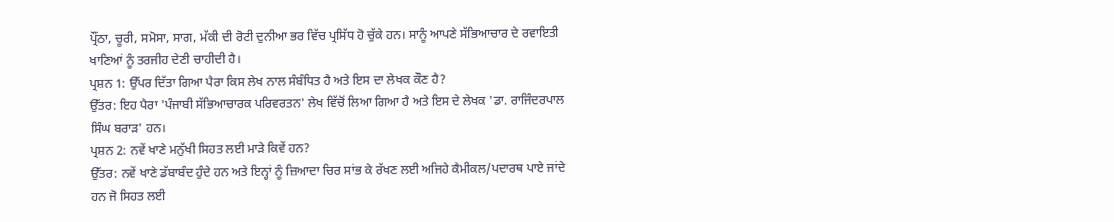ਪ੍ਰੌਂਠਾ, ਚੂਰੀ, ਸਮੋਸਾ, ਸਾਗ, ਮੱਕੀ ਦੀ ਰੋਟੀ ਦੁਨੀਆ ਭਰ ਵਿੱਚ ਪ੍ਰਸਿੱਧ ਹੋ ਚੁੱਕੇ ਹਨ। ਸਾਨੂੰ ਆਪਣੇ ਸੱਭਿਆਚਾਰ ਦੇ ਰਵਾਇਤੀ ਖਾਣਿਆਂ ਨੂੰ ਤਰਜੀਹ ਦੇਣੀ ਚਾਹੀਦੀ ਹੈ।
ਪ੍ਰਸ਼ਨ 1: ਉੱਪਰ ਦਿੱਤਾ ਗਿਆ ਪੈਰਾ ਕਿਸ ਲੇਖ ਨਾਲ ਸੰਬੰਧਿਤ ਹੈ ਅਤੇ ਇਸ ਦਾ ਲੇਖਕ ਕੌਣ ਹੈ?
ਉੱਤਰ: ਇਹ ਪੈਰਾ 'ਪੰਜਾਬੀ ਸੱਭਿਆਚਾਰਕ ਪਰਿਵਰਤਨ' ਲੇਖ ਵਿੱਚੋਂ ਲਿਆ ਗਿਆ ਹੈ ਅਤੇ ਇਸ ਦੇ ਲੇਖਕ 'ਡਾ. ਰਾਜਿੰਦਰਪਾਲ ਸਿੰਘ ਬਰਾੜ' ਹਨ।
ਪ੍ਰਸ਼ਨ 2: ਨਵੇਂ ਖਾਣੇ ਮਨੁੱਖੀ ਸਿਹਤ ਲਈ ਮਾੜੇ ਕਿਵੇਂ ਹਨ?
ਉੱਤਰ: ਨਵੇਂ ਖਾਣੇ ਡੱਬਾਬੰਦ ਹੁੰਦੇ ਹਨ ਅਤੇ ਇਨ੍ਹਾਂ ਨੂੰ ਜ਼ਿਆਦਾ ਚਿਰ ਸਾਂਭ ਕੇ ਰੱਖਣ ਲਈ ਅਜਿਹੇ ਕੈਮੀਕਲ/ਪਦਾਰਥ ਪਾਏ ਜਾਂਦੇ ਹਨ ਜੋ ਸਿਹਤ ਲਈ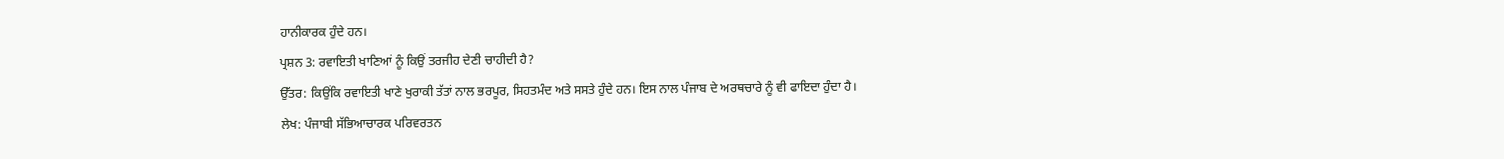ਹਾਨੀਕਾਰਕ ਹੁੰਦੇ ਹਨ।
ਪ੍ਰਸ਼ਨ 3: ਰਵਾਇਤੀ ਖਾਣਿਆਂ ਨੂੰ ਕਿਉਂ ਤਰਜੀਹ ਦੇਣੀ ਚਾਹੀਦੀ ਹੈ?
ਉੱਤਰ: ਕਿਉਂਕਿ ਰਵਾਇਤੀ ਖਾਣੇ ਖੁਰਾਕੀ ਤੱਤਾਂ ਨਾਲ ਭਰਪੂਰ, ਸਿਹਤਮੰਦ ਅਤੇ ਸਸਤੇ ਹੁੰਦੇ ਹਨ। ਇਸ ਨਾਲ ਪੰਜਾਬ ਦੇ ਅਰਥਚਾਰੇ ਨੂੰ ਵੀ ਫਾਇਦਾ ਹੁੰਦਾ ਹੈ।
ਲੇਖ: ਪੰਜਾਬੀ ਸੱਭਿਆਚਾਰਕ ਪਰਿਵਰਤਨ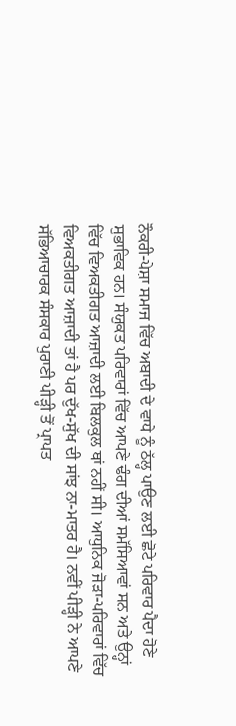ਨੌਕਰੀ-ਪੇਸ਼ਾ ਸਮਾਜ ਵਿੱਚ ਅਬਾਦੀ ਦੇ ਵਾਧੇ ਨੂੰ ਠੱਲ੍ਹ ਪਾਉਣ ਲਈ ਛੋਟੇ ਪਰਿਵਾਰ ਪੈਦਾ ਹੋਣੇ ਸੁਭਾਵਿਕ ਹਨ। ਸੰਯੁਕਤ ਪਰਿਵਾਰਾਂ ਵਿੱਚ ਆਪਣੇ ਢੰਗ ਦੀਆਂ ਸਮੱਸਿਆਵਾਂ ਸਨ ਅਤੇ ਉਨ੍ਹਾਂ ਵਿੱਚ ਵਿਅਕਤੀਗਤ ਆਜ਼ਾਦੀ ਲਈ ਬਿਲਕੁਲ ਥਾਂ ਨਹੀਂ ਸੀ। ਆਧੁਨਿਕ ਜੋੜਾ-ਪਰਿਵਾਰਾਂ ਵਿੱਚ ਵਿਅਕਤੀਗਤ ਆਜ਼ਾਦੀ ਤਾਂ ਹੈ ਪਰ ਦੁੱਖ-ਸੁੱਖ ਦੀ ਸਾਂਝ ਨਾ-ਮਾਤਰ ਹੈ। ਨਵੀਂ ਪੀੜ੍ਹੀ ਨੇ ਆਪਣੇ ਸੱਭਿਆਚਾਰਕ ਸੰਸਕਾਰ ਪੁਰਾਣੀ ਪੀੜ੍ਹੀ ਤੋਂ ਪ੍ਰਾਪਤ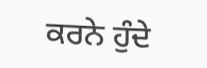ਕਰਨੇ ਹੁੰਦੇ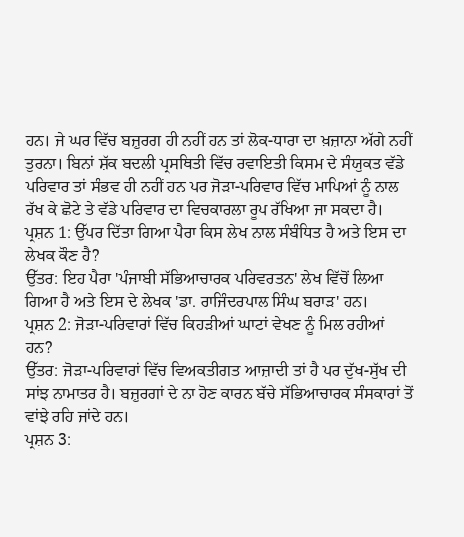ਹਨ। ਜੇ ਘਰ ਵਿੱਚ ਬਜ਼ੁਰਗ ਹੀ ਨਹੀਂ ਹਨ ਤਾਂ ਲੋਕ-ਧਾਰਾ ਦਾ ਖ਼ਜ਼ਾਨਾ ਅੱਗੇ ਨਹੀਂ ਤੁਰਨਾ। ਬਿਨਾਂ ਸ਼ੱਕ ਬਦਲੀ ਪ੍ਰਸਥਿਤੀ ਵਿੱਚ ਰਵਾਇਤੀ ਕਿਸਮ ਦੇ ਸੰਯੁਕਤ ਵੱਡੇ ਪਰਿਵਾਰ ਤਾਂ ਸੰਭਵ ਹੀ ਨਹੀਂ ਹਨ ਪਰ ਜੋੜਾ-ਪਰਿਵਾਰ ਵਿੱਚ ਮਾਪਿਆਂ ਨੂੰ ਨਾਲ ਰੱਖ ਕੇ ਛੋਟੇ ਤੇ ਵੱਡੇ ਪਰਿਵਾਰ ਦਾ ਵਿਚਕਾਰਲਾ ਰੂਪ ਰੱਖਿਆ ਜਾ ਸਕਦਾ ਹੈ।
ਪ੍ਰਸ਼ਨ 1: ਉੱਪਰ ਦਿੱਤਾ ਗਿਆ ਪੈਰਾ ਕਿਸ ਲੇਖ ਨਾਲ ਸੰਬੰਧਿਤ ਹੈ ਅਤੇ ਇਸ ਦਾ ਲੇਖਕ ਕੌਣ ਹੈ?
ਉੱਤਰ: ਇਹ ਪੈਰਾ 'ਪੰਜਾਬੀ ਸੱਭਿਆਚਾਰਕ ਪਰਿਵਰਤਨ' ਲੇਖ ਵਿੱਚੋਂ ਲਿਆ ਗਿਆ ਹੈ ਅਤੇ ਇਸ ਦੇ ਲੇਖਕ 'ਡਾ. ਰਾਜਿੰਦਰਪਾਲ ਸਿੰਘ ਬਰਾੜ' ਹਨ।
ਪ੍ਰਸ਼ਨ 2: ਜੋੜਾ-ਪਰਿਵਾਰਾਂ ਵਿੱਚ ਕਿਹੜੀਆਂ ਘਾਟਾਂ ਵੇਖਣ ਨੂੰ ਮਿਲ ਰਹੀਆਂ ਹਨ?
ਉੱਤਰ: ਜੋੜਾ-ਪਰਿਵਾਰਾਂ ਵਿੱਚ ਵਿਅਕਤੀਗਤ ਆਜ਼ਾਦੀ ਤਾਂ ਹੈ ਪਰ ਦੁੱਖ-ਸੁੱਖ ਦੀ ਸਾਂਝ ਨਾਮਾਤਰ ਹੈ। ਬਜ਼ੁਰਗਾਂ ਦੇ ਨਾ ਹੋਣ ਕਾਰਨ ਬੱਚੇ ਸੱਭਿਆਚਾਰਕ ਸੰਸਕਾਰਾਂ ਤੋਂ ਵਾਂਝੇ ਰਹਿ ਜਾਂਦੇ ਹਨ।
ਪ੍ਰਸ਼ਨ 3: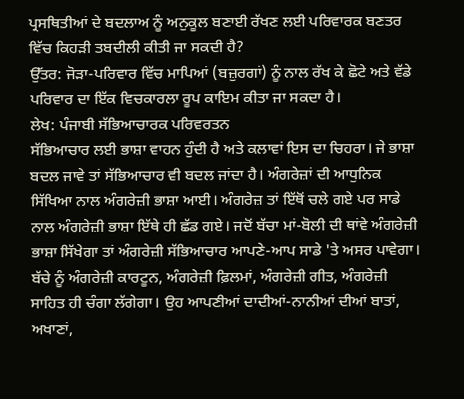ਪ੍ਰਸਥਿਤੀਆਂ ਦੇ ਬਦਲਾਅ ਨੂੰ ਅਨੁਕੂਲ ਬਣਾਈ ਰੱਖਣ ਲਈ ਪਰਿਵਾਰਕ ਬਣਤਰ ਵਿੱਚ ਕਿਹੜੀ ਤਬਦੀਲੀ ਕੀਤੀ ਜਾ ਸਕਦੀ ਹੈ?
ਉੱਤਰ: ਜੋੜਾ-ਪਰਿਵਾਰ ਵਿੱਚ ਮਾਪਿਆਂ (ਬਜ਼ੁਰਗਾਂ) ਨੂੰ ਨਾਲ ਰੱਖ ਕੇ ਛੋਟੇ ਅਤੇ ਵੱਡੇ ਪਰਿਵਾਰ ਦਾ ਇੱਕ ਵਿਚਕਾਰਲਾ ਰੂਪ ਕਾਇਮ ਕੀਤਾ ਜਾ ਸਕਦਾ ਹੈ।
ਲੇਖ: ਪੰਜਾਬੀ ਸੱਭਿਆਚਾਰਕ ਪਰਿਵਰਤਨ
ਸੱਭਿਆਚਾਰ ਲਈ ਭਾਸ਼ਾ ਵਾਹਨ ਹੁੰਦੀ ਹੈ ਅਤੇ ਕਲਾਵਾਂ ਇਸ ਦਾ ਚਿਹਰਾ। ਜੇ ਭਾਸ਼ਾ ਬਦਲ ਜਾਵੇ ਤਾਂ ਸੱਭਿਆਚਾਰ ਵੀ ਬਦਲ ਜਾਂਦਾ ਹੈ। ਅੰਗਰੇਜ਼ਾਂ ਦੀ ਆਧੁਨਿਕ ਸਿੱਖਿਆ ਨਾਲ ਅੰਗਰੇਜ਼ੀ ਭਾਸ਼ਾ ਆਈ। ਅੰਗਰੇਜ਼ ਤਾਂ ਇੱਥੋਂ ਚਲੇ ਗਏ ਪਰ ਸਾਡੇ ਨਾਲ ਅੰਗਰੇਜ਼ੀ ਭਾਸ਼ਾ ਇੱਥੇ ਹੀ ਛੱਡ ਗਏ। ਜਦੋਂ ਬੱਚਾ ਮਾਂ-ਬੋਲੀ ਦੀ ਥਾਂਵੇ ਅੰਗਰੇਜ਼ੀ ਭਾਸ਼ਾ ਸਿੱਖੇਗਾ ਤਾਂ ਅੰਗਰੇਜ਼ੀ ਸੱਭਿਆਚਾਰ ਆਪਣੇ-ਆਪ ਸਾਡੇ 'ਤੇ ਅਸਰ ਪਾਵੇਗਾ। ਬੱਚੇ ਨੂੰ ਅੰਗਰੇਜ਼ੀ ਕਾਰਟੂਨ, ਅੰਗਰੇਜ਼ੀ ਫ਼ਿਲਮਾਂ, ਅੰਗਰੇਜ਼ੀ ਗੀਤ, ਅੰਗਰੇਜ਼ੀ ਸਾਹਿਤ ਹੀ ਚੰਗਾ ਲੱਗੇਗਾ। ਉਹ ਆਪਣੀਆਂ ਦਾਦੀਆਂ-ਨਾਨੀਆਂ ਦੀਆਂ ਬਾਤਾਂ, ਅਖਾਣਾਂ,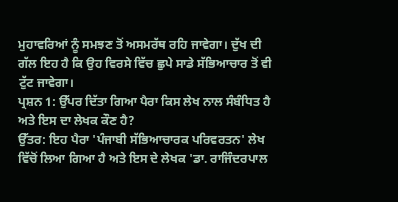ਮੁਹਾਵਰਿਆਂ ਨੂੰ ਸਮਝਣ ਤੋਂ ਅਸਮਰੱਥ ਰਹਿ ਜਾਵੇਗਾ। ਦੁੱਖ ਦੀ ਗੱਲ ਇਹ ਹੈ ਕਿ ਉਹ ਵਿਰਸੇ ਵਿੱਚ ਛੁਪੇ ਸਾਡੇ ਸੱਭਿਆਚਾਰ ਤੋਂ ਵੀ ਟੁੱਟ ਜਾਵੇਗਾ।
ਪ੍ਰਸ਼ਨ 1: ਉੱਪਰ ਦਿੱਤਾ ਗਿਆ ਪੈਰਾ ਕਿਸ ਲੇਖ ਨਾਲ ਸੰਬੰਧਿਤ ਹੈ ਅਤੇ ਇਸ ਦਾ ਲੇਖਕ ਕੌਣ ਹੈ?
ਉੱਤਰ: ਇਹ ਪੈਰਾ 'ਪੰਜਾਬੀ ਸੱਭਿਆਚਾਰਕ ਪਰਿਵਰਤਨ' ਲੇਖ ਵਿੱਚੋਂ ਲਿਆ ਗਿਆ ਹੈ ਅਤੇ ਇਸ ਦੇ ਲੇਖਕ 'ਡਾ. ਰਾਜਿੰਦਰਪਾਲ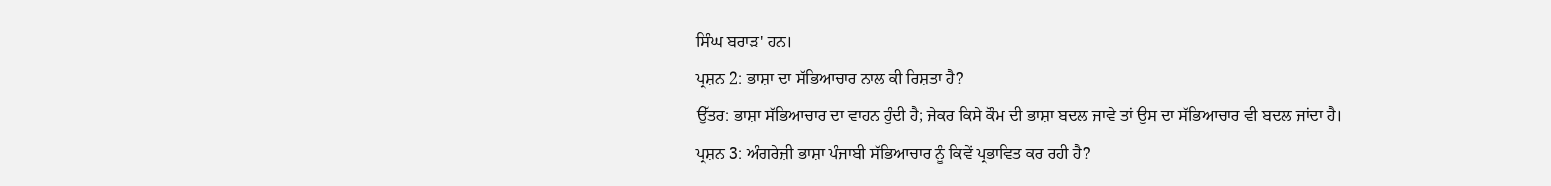ਸਿੰਘ ਬਰਾੜ' ਹਨ।
ਪ੍ਰਸ਼ਨ 2: ਭਾਸ਼ਾ ਦਾ ਸੱਭਿਆਚਾਰ ਨਾਲ ਕੀ ਰਿਸ਼ਤਾ ਹੈ?
ਉੱਤਰ: ਭਾਸ਼ਾ ਸੱਭਿਆਚਾਰ ਦਾ ਵਾਹਨ ਹੁੰਦੀ ਹੈ; ਜੇਕਰ ਕਿਸੇ ਕੌਮ ਦੀ ਭਾਸ਼ਾ ਬਦਲ ਜਾਵੇ ਤਾਂ ਉਸ ਦਾ ਸੱਭਿਆਚਾਰ ਵੀ ਬਦਲ ਜਾਂਦਾ ਹੈ।
ਪ੍ਰਸ਼ਨ 3: ਅੰਗਰੇਜ਼ੀ ਭਾਸ਼ਾ ਪੰਜਾਬੀ ਸੱਭਿਆਚਾਰ ਨੂੰ ਕਿਵੇਂ ਪ੍ਰਭਾਵਿਤ ਕਰ ਰਹੀ ਹੈ?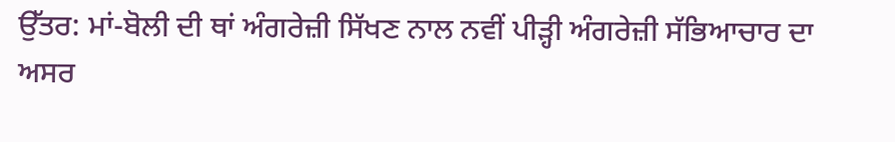ਉੱਤਰ: ਮਾਂ-ਬੋਲੀ ਦੀ ਥਾਂ ਅੰਗਰੇਜ਼ੀ ਸਿੱਖਣ ਨਾਲ ਨਵੀਂ ਪੀੜ੍ਹੀ ਅੰਗਰੇਜ਼ੀ ਸੱਭਿਆਚਾਰ ਦਾ ਅਸਰ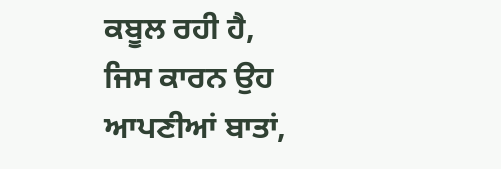ਕਬੂਲ ਰਹੀ ਹੈ, ਜਿਸ ਕਾਰਨ ਉਹ ਆਪਣੀਆਂ ਬਾਤਾਂ,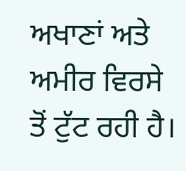ਅਖਾਣਾਂ ਅਤੇ ਅਮੀਰ ਵਿਰਸੇ ਤੋਂ ਟੁੱਟ ਰਹੀ ਹੈ।